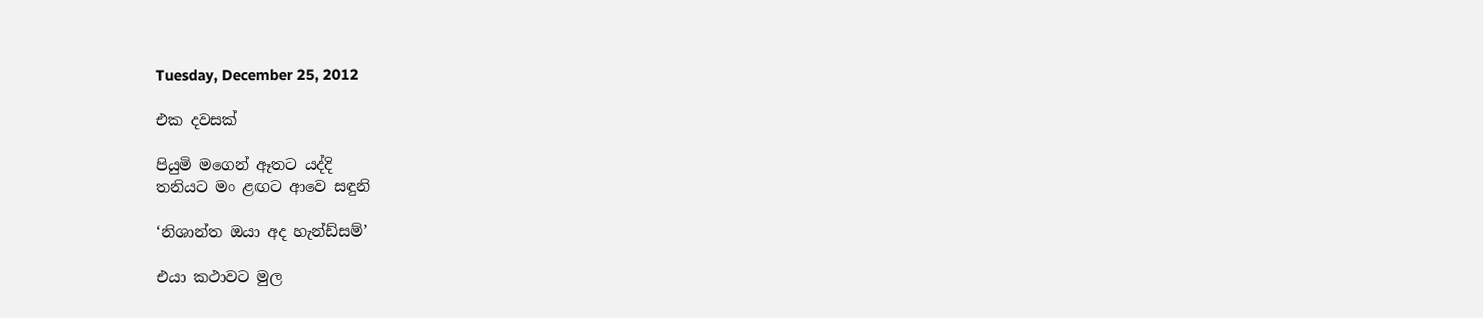Tuesday, December 25, 2012

එක දවසක්

පියුමි මගෙන් ඈතට යද්දි
තනියට මං ළඟට ආවෙ සඳුනි

‘නිශාන්ත ඔයා අද හැන්ඩ්සම්’

එයා කථාවට මුල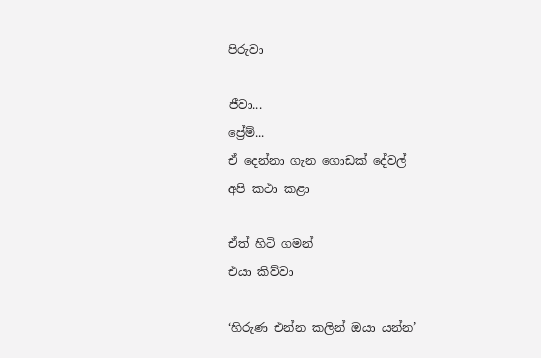පිරුවා

ජීවා...
ප්‍රේම්...
ඒ දෙන්නා ගැන ගොඩක් දේවල්
අපි කථා කළා

ඒත් හිටි ගමන්
එයා කිව්වා

‘හිරුණ එන්න කලින් ඔයා යන්න’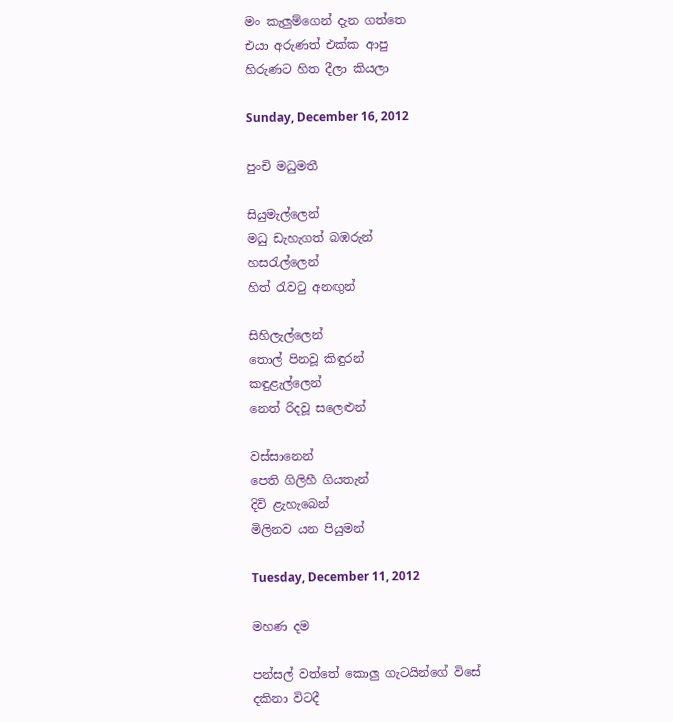මං කැලුම්ගෙන් දැන ගත්තෙ
එයා අරුණත් එක්ක ආපු
හිරුණට හිත දීලා කියලා

Sunday, December 16, 2012

පුංචි මධුමතී

සියුමැල්ලෙන්
මධු ඩැහැගත් බඹරුන්
හසරැල්ලෙන්
හිත් රැවටු අනඟුන්

සිහිලැල්ලෙන්
තොල් පිනවූ කිඳුරන්
කඳුළැල්ලෙන්
නෙත් රිදවූ සලෙළුන්

වස්සානෙන්
පෙති ගිලිහී ගියතැන්
දිවි ළැහැබෙන්
මිලිනව යන පියුමන්

Tuesday, December 11, 2012

මහණ දම

පන්සල් වත්තේ කොලු ගැටයින්ගේ විසේ
දකිනා විටදී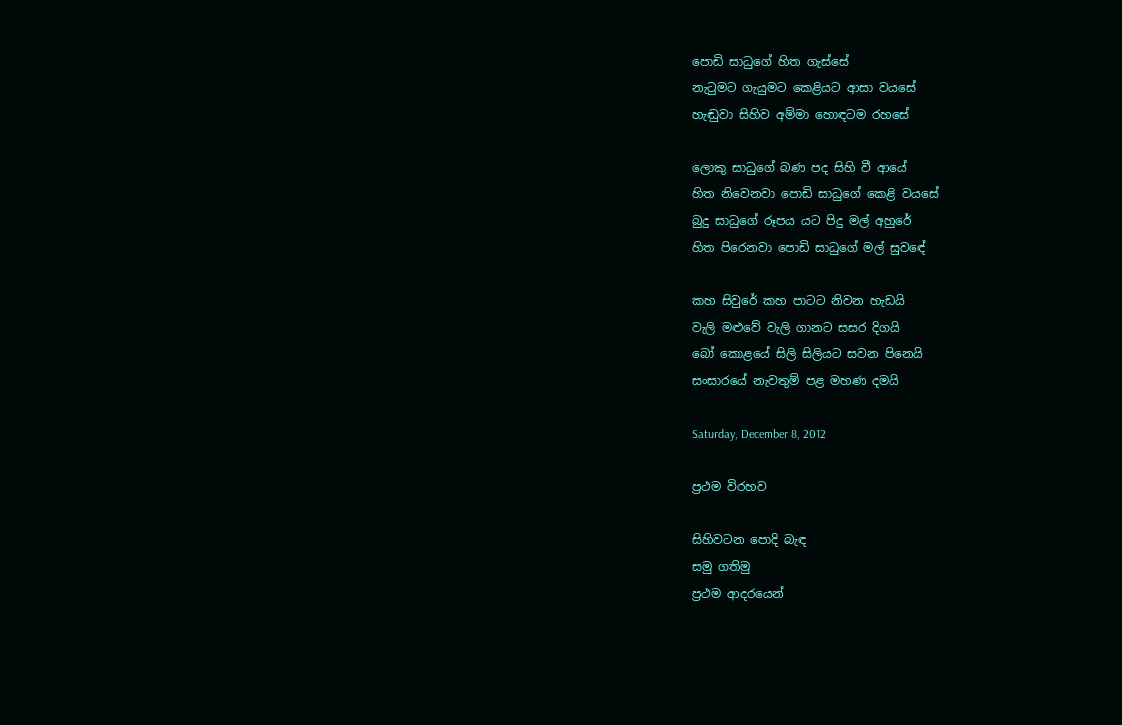පොඩි සාධුගේ හිත ගැස්සේ
නැටුමට ගැයුමට කෙළියට ආසා වයසේ
හැඬුවා සිහිව අම්මා හොඳටම රහසේ

ලොකු සාධුගේ බණ පද සිහි වී ආයේ
හිත නිවෙනවා පොඩි සාධුගේ කෙළි වයසේ
බුදු සාධුගේ රූපය යට පිදු මල් අහුරේ
හිත පිරෙනවා පොඩි සාධුගේ මල් සුවඳේ

කහ සිවුරේ කහ පාටට නිවන හැඩයි
වැලි මළුවේ වැලි ගානට සසර දිගයි
බෝ කොළයේ සිලි සිලියට සවන පිනෙයි
සංසාරයේ නැවතුම් පළ මහණ දමයි

Saturday, December 8, 2012

ප්‍රථම විරහව

සිහිවටන පොදි බැඳ
සමු ගතිමු
ප්‍රථම ආදරයෙන්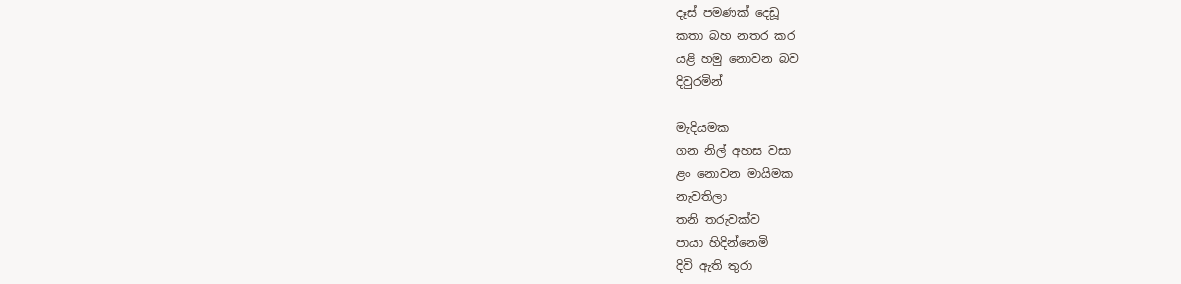දෑස් පමණක් දෙඩූ
කතා බහ නතර කර
යළි හමු නොවන බව
දිවුරමින්

මැදියමක
ගන නිල් අහස වසා
ළං නොවන මායිමක
නැවතිලා
තනි තරුවක්ව
පායා හිදින්නෙමි
දිවි ඇති තුරා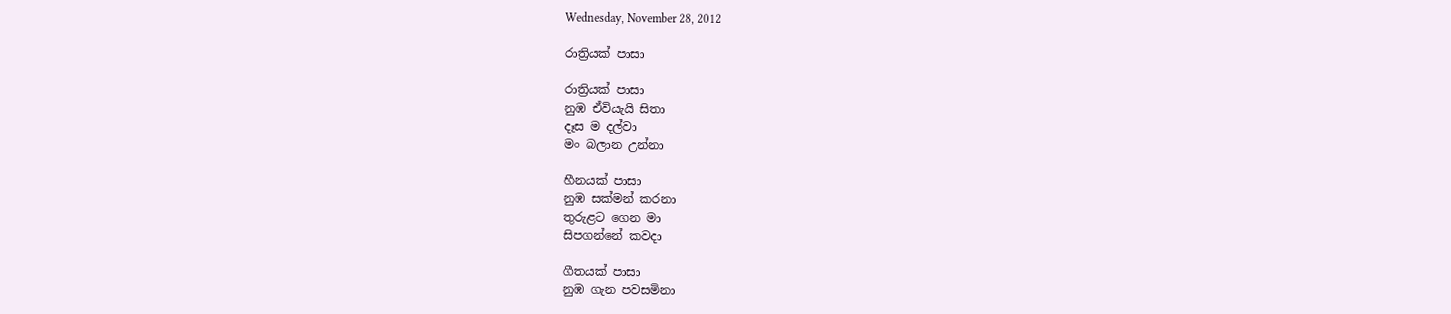Wednesday, November 28, 2012

රාත්‍රියක් පාසා

රාත්‍රියක් පාසා
නුඹ ඒවියැයි සිතා
දෑස ම දල්වා
මං බලාන උන්නා

හීනයක් පාසා
නුඹ සක්මන් කරනා
තුරුළට ගෙන මා
සිපගන්නේ කවදා

ගීතයක් පාසා
නුඹ ගැන පවසමිනා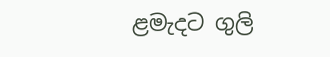ළමැදට ගුලි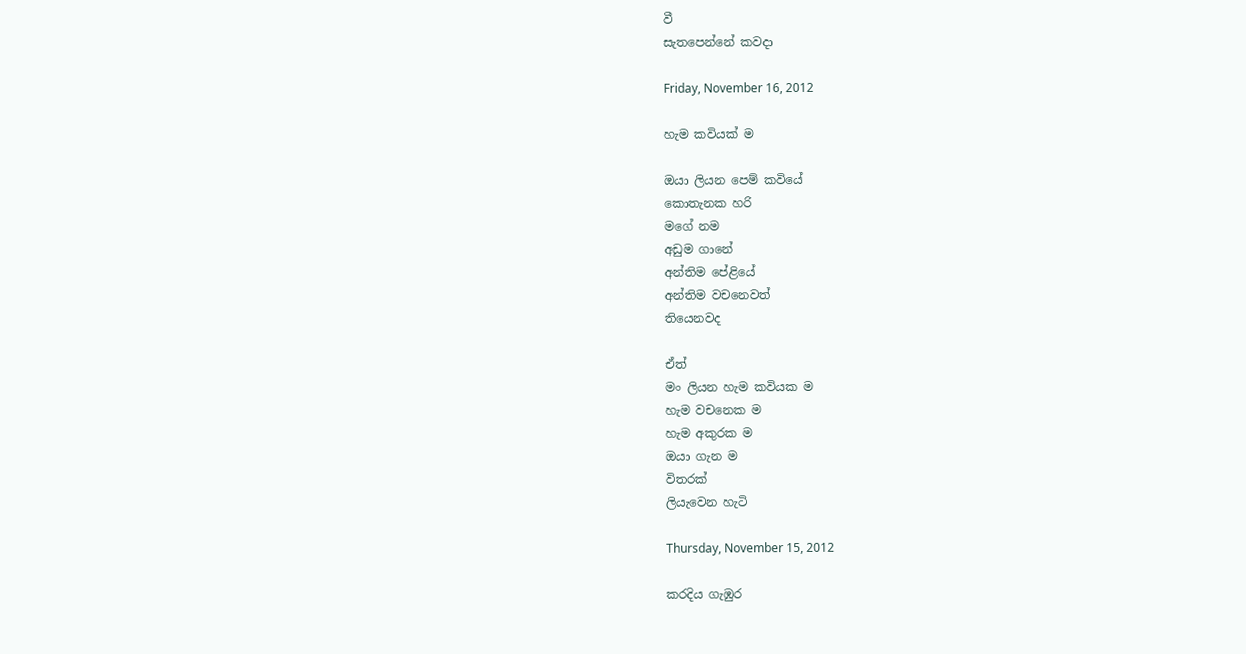වී
සැතපෙන්නේ කවදා

Friday, November 16, 2012

හැම කවියක් ම

ඔයා ලියන පෙම් කවියේ
කොතැනක හරි
මගේ නම
අඩුම ගානේ
අන්තිම පේළියේ
අන්තිම වචනෙවත්
තියෙනවද

ඒත්
මං ලියන හැම කවියක ම
හැම වචනෙක ම
හැම අකුරක ම
ඔයා ගැන ම
විතරක්
ලියැවෙන හැටි

Thursday, November 15, 2012

කරදිය ගැඹුර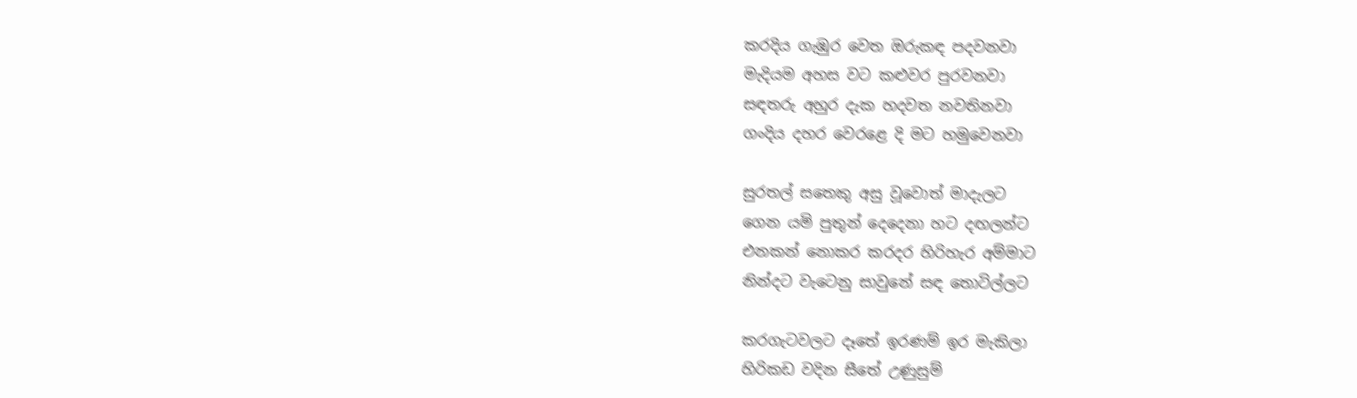කරදිය ගැඹුර වෙත ඔරුකඳ පදවනවා
මැදියම අහස වට කළුවර පුරවනවා
සඳතරු අහුර දැක හදවත නවතිනවා
ගංදිය දහර වෙරළෙ දි මට හමුවෙනවා

සුරතල් සතෙකු අසු වූවොත් මාදැලට
ගෙන යමි පුතුන් දෙදෙනා හට දඟලන්ට
එනකන් නොකර කරදර හිරිහැර අම්මාට
නින්දට වැටෙනු සාවුනේ සඳ තොටිල්ලට

කරගැටවලට දෑතේ ඉරණම් ඉර මැකිලා
හිරිකඩ වදින සීතේ උණුසුම්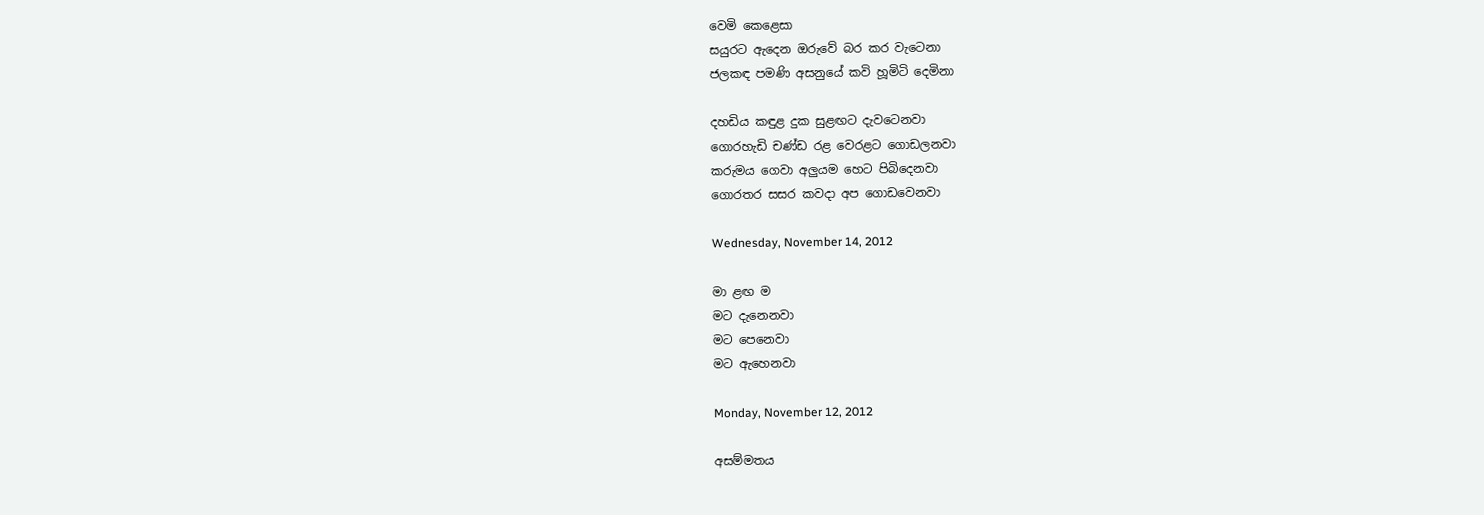වෙමි කෙළෙසා
සයුරට ඇදෙන ඔරුවේ බර කර වැටෙනා
ජලකඳ පමණි අසනුයේ කවි හූමිටි දෙමිනා

දහඩිය කඳුළ දුක සුළඟට දැවටෙනවා
ගොරහැඩි චණ්ඩ රළ වෙරළට ගොඩලනවා
කරුමය ගෙවා අලුයම හෙට පිබිදෙනවා
ගොරතර සසර කවදා අප ගොඩවෙනවා

Wednesday, November 14, 2012

මා ළඟ ම
මට දැනෙනවා
මට පෙනෙවා
මට ඇහෙනවා

Monday, November 12, 2012

අසම්මතය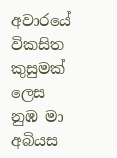අවාරයේ විකසිත කුසුමක් ලෙස
නුඹ මා අබියස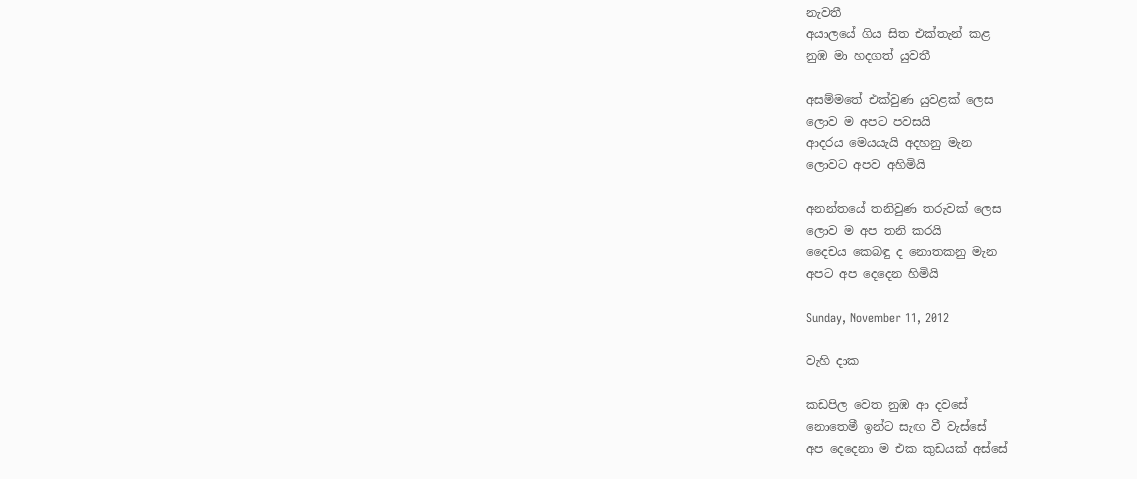නැවතී
අයාලයේ ගිය සිත එක්තැන් කළ
නුඹ මා හදගත් යුවතී

අසම්මතේ එක්වුණ යුවළක් ලෙස
ලොව ම අපට පවසයි
ආදරය මෙයයැයි අදහනු මැන
ලොවට අපව අහිමියි

අනන්තයේ තනිවුණ තරුවක් ලෙස
ලොව ම අප තනි කරයි
දෛචය කෙබඳු ද නොතකනු මැන
අපට අප දෙදෙන හිමියි

Sunday, November 11, 2012

වැහි දාක

කඩපිල වෙත නුඹ ආ දවසේ
නොතෙමී ඉන්ට සැඟ වී වැස්සේ
අප දෙදෙනා ම එක කුඩයක් අස්සේ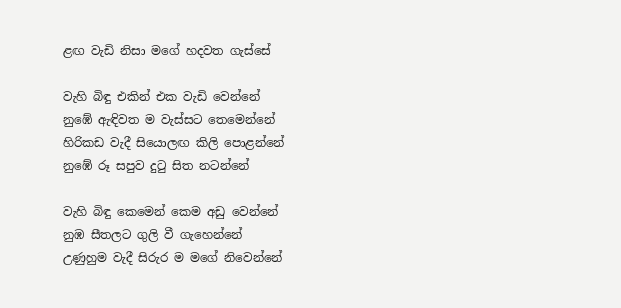ළඟ වැඩි නිසා මගේ හදවත ගැස්සේ

වැහි බිඳු එකින් එක වැඩි වෙන්නේ
නුඹේ ඇඳිවත ම වැස්සට තෙමෙන්නේ
හිරිකඩ වැදී සියොලඟ කිලි පොළන්නේ
නුඹේ රූ සපුව දුටු සිත නටන්නේ

වැහි බිඳු කෙමෙන් කෙම අඩු වෙන්නේ
නුඹ සීතලට ගුලි වී ගැහෙන්නේ
උණුහුම වැදී සිරුර ම මගේ නිවෙන්නේ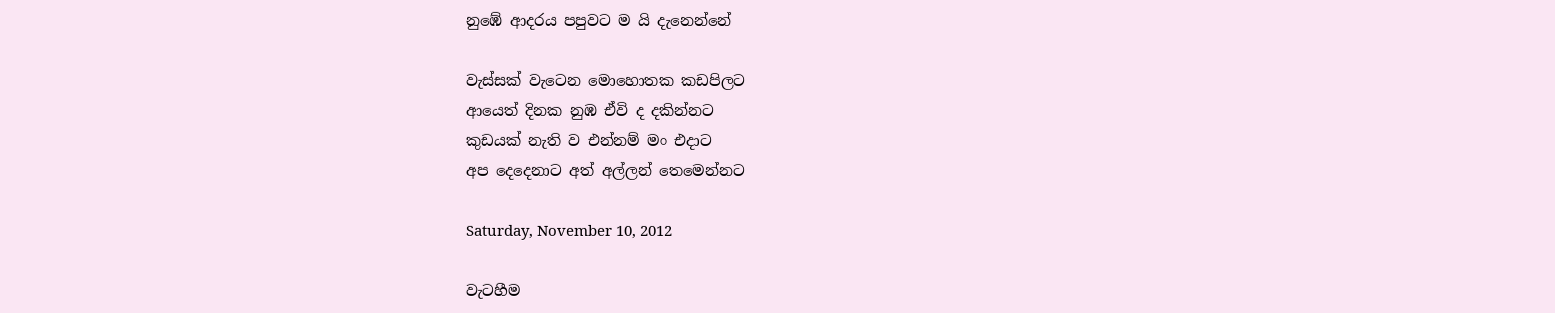නුඹේ ආදරය පපුවට ම යි දැනෙන්නේ

වැස්සක් වැටෙන මොහොතක කඩපිලට
ආයෙත් දිනක නුඹ ඒවි ද දකින්නට
කුඩයක් නැති ව එන්නම් මං එදාට
අප දෙදෙනාට අත් අල්ලන් තෙමෙන්නට

Saturday, November 10, 2012

වැටහීම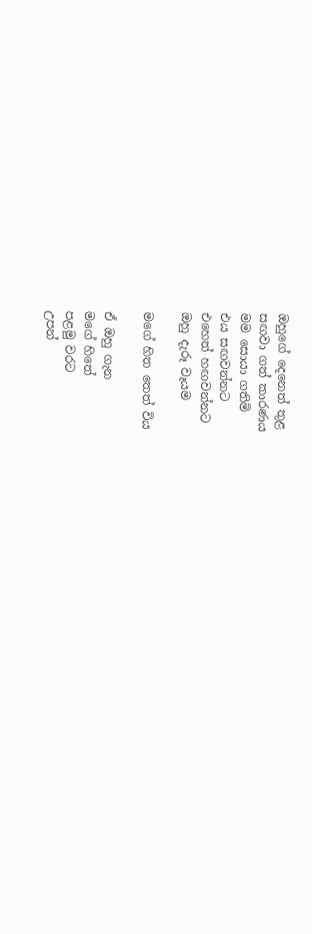ඔහුගේ දෙනෙත් තුළ
සඟවා ගත් කාරණය
මම සොයා ගතිමි
එය සඟවන්නට
එහෙත් හඟවන්නට
ඔහු දැරූ වෑයම

මගේ හිත තෙත් විය

ඒ ඔහු ගැන
මගේ හිතේ
පළමු වරට
උපන්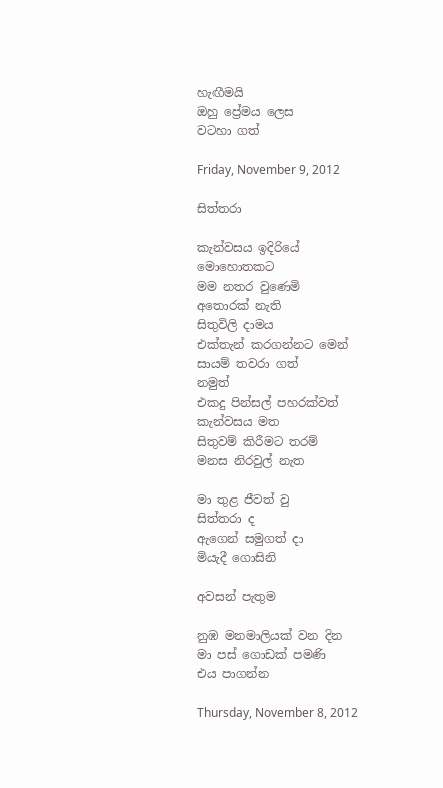හැඟීමයි
ඔහු ප්‍රේමය ලෙස
වටහා ගත්

Friday, November 9, 2012

සිත්තරා

කැන්වසය ඉදිරියේ
මොහොතකට
මම නතර වුණෙමි
අතොරක් නැති
සිතුවිලි දාමය
එක්තැන් කරගන්නට මෙන්
සායම් තවරා ගත්
නමුත්
එකදු පින්සල් පහරක්වත්
කැන්වසය මත
සිතුවම් කිරීමට තරම්
මනස නිරවුල් නැත

මා තුළ ජීවත් වු
සිත්තරා ද
ඇගෙන් සමුගත් දා
මියැදී ගොසිනි

අවසන් පැතුම

නුඹ මනමාලියක් වන දින
මා පස් ගොඩක් පමණි
එය පාගන්න

Thursday, November 8, 2012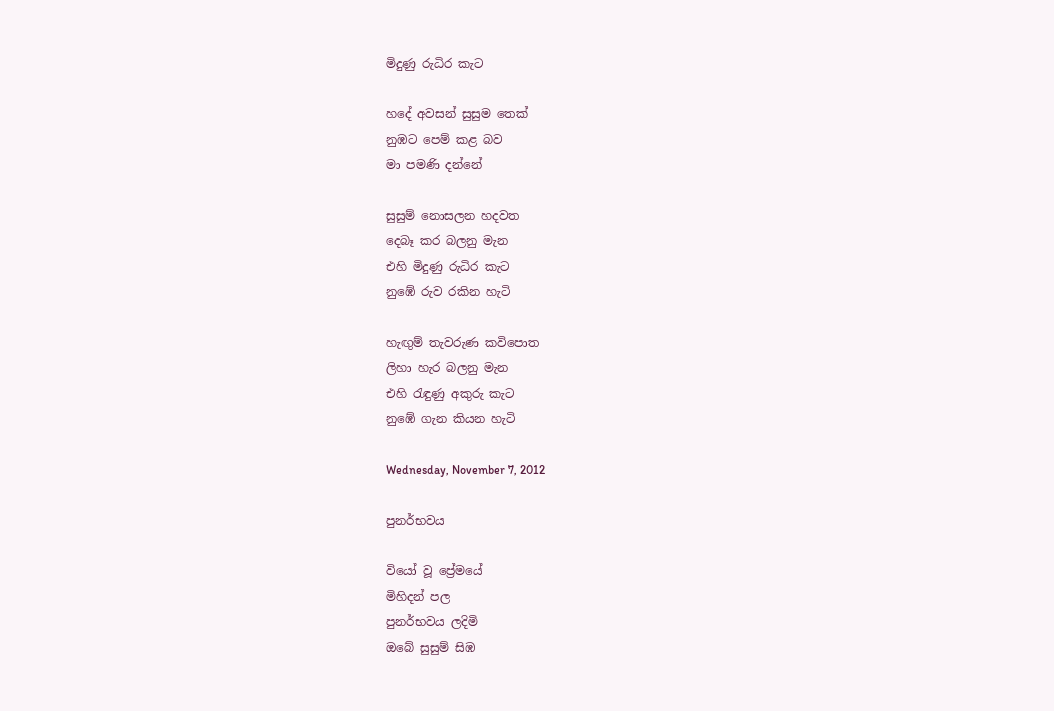මිදුණු රුධිර කැට

හදේ අවසන් සුසුම තෙක්
නුඹට පෙම් කළ බව
මා පමණි දන්නේ

සුසුම් නොසලන හදවත
දෙබෑ කර බලනු මැන
එහි මිදුණු රුධිර කැට
නුඹේ රුව රකින හැටි

හැඟුම් තැවරුණ කවිපොත
ලිහා හැර බලනු මැන
එහි රැඳුණු අකුරු කැට
නුඹේ ගැන කියන හැටි

Wednesday, November 7, 2012

පුනර්භවය

වියෝ වූ ප්‍රේමයේ
මිහිදන් පල
පුනර්භවය ලදිමි
ඔබේ සුසුම් සිඹ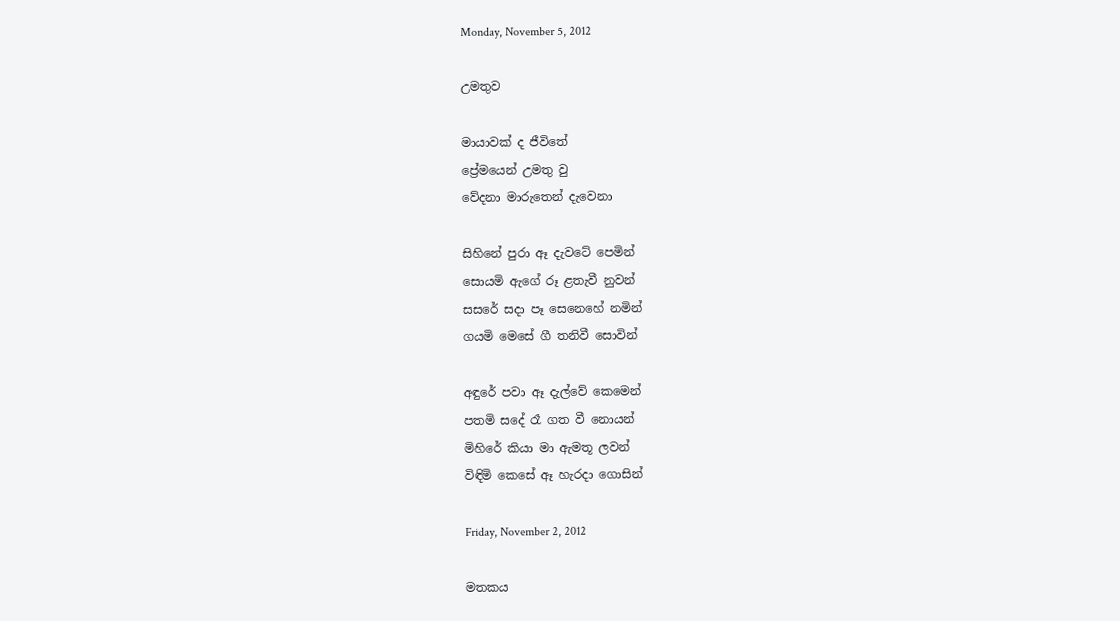Monday, November 5, 2012

උමතුව

මායාවක් ද ජීවිතේ
ප්‍රේමයෙන් උමතු වු
වේදනා මාරුතෙන් දැවෙනා

සිහිනේ පුරා ඈ දැවටේ පෙමින්
සොයමි ඇගේ රූ ළතැවී නුවන්
සසරේ සදා පෑ සෙනෙහේ නමින්
ගයමි මෙසේ ගී තනිවී සොවින්

අඳුරේ පවා ඈ දැල්වේ කෙමෙන්
පතමි ස‍දේ රෑ ගත වී නොයන්
මිහිරේ කියා මා ඇමතූ ලවන්
විඳිමි කෙසේ ඈ හැරදා ගොසින්

Friday, November 2, 2012

මතකය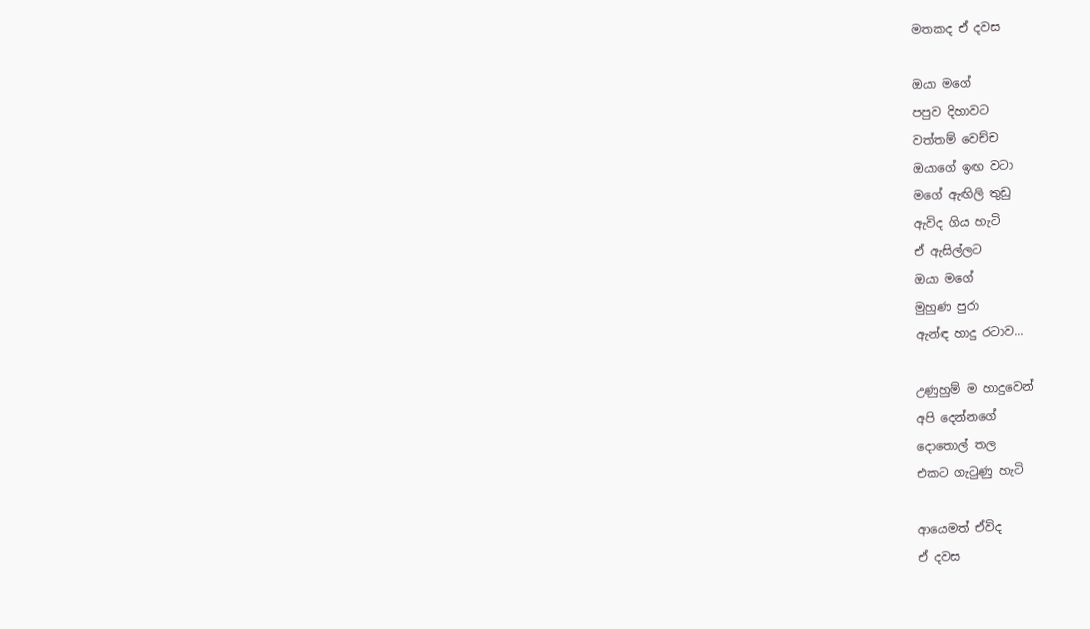මතකද ඒ දවස

ඔයා මගේ
පපුව දිහාවට
වත්තම් වෙච්ච
ඔයාගේ ඉඟ වටා
මගේ ඇඟිලි තුඩු
ඇවිද ගිය හැටි
ඒ ඇසිල්ලට
ඔයා මගේ
මුහුණ පුරා
ඇන්ඳ හාදු රටාව...

උණුහුම් ම හාදුවෙන්
අපි දෙන්නගේ
දොතොල් තල
එකට ගැටුණු හැටි

ආයෙමත් ඒවිද
ඒ දවස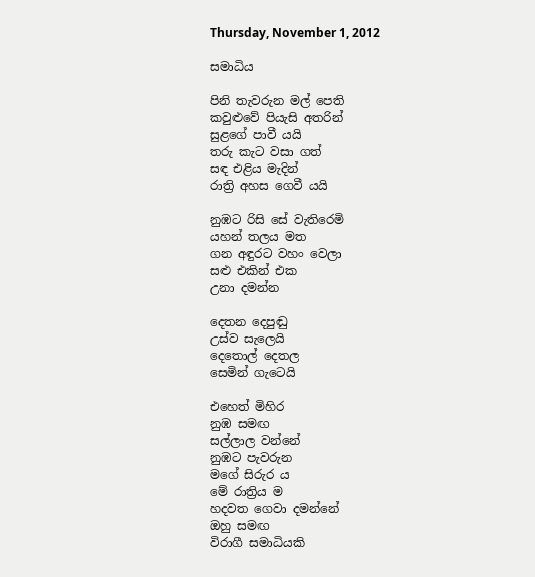Thursday, November 1, 2012

සමාධිය

පිනි තැවරුන මල් පෙති
කවුළුවේ පියැසි අතරින්
සුළගේ පාවී යයි
තරු කැට වසා ගත්
සඳ එළිය මැදින්
රාත්‍රි අහස ගෙවී යයි

නුඹට රිසි සේ වැතිරෙමි
යහන් තලය මත
ගන අඳුරට වහං වෙලා
සළු එකින් එක
උනා දමන්න

දෙතන දෙපුඬු
උස්ව සැලෙයි
දෙතොල් දෙතල
සෙමින් ගැටෙයි

එහෙත් මිහිර
නුඹ සමඟ
සල්ලාල වන්නේ
නුඹට පැවරුන
මගේ සිරුර ය
මේ රාත්‍රිය ම
හදවත ගෙවා දමන්නේ
ඔහු සමඟ
විරාගී සමාධියකි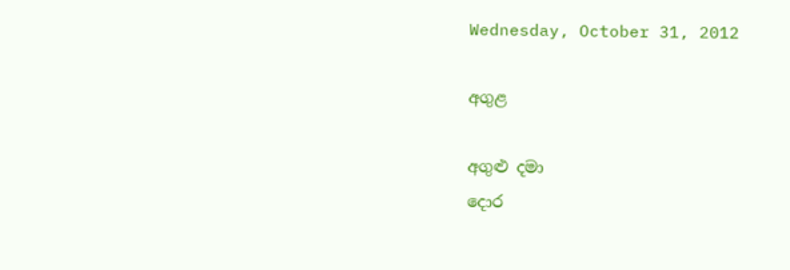Wednesday, October 31, 2012

අගුළ

අගුළු දමා
දොර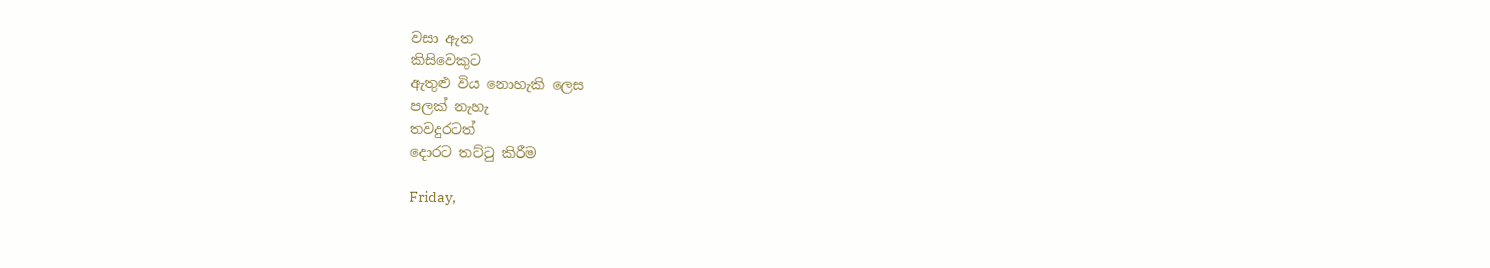වසා ඇත
කිසිවෙකුට
ඇතුළු විය නොහැකි ලෙස
පලක් නැහැ
තවදුරටත්
දොරට තට්ටු කිරීම

Friday,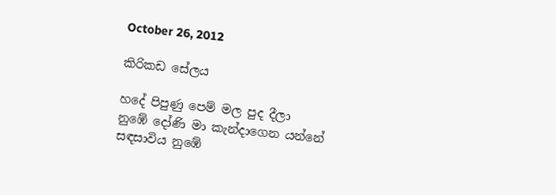October 26, 2012

කිරිකඩ සේලය

හදේ පිපුණු පෙම් මල පුද දීලා
නුඹේ දෝණි මා කැන්දාගෙන යන්නේ
සඳසාවිය නුඹේ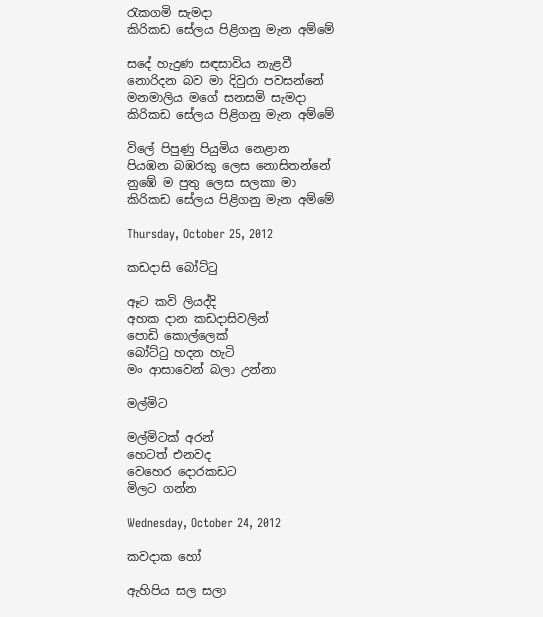රැකගමි සැමදා
කිරිකඩ සේලය පිළිගනු මැන අම්මේ

ස‍දේ හැදුණ සඳසාවිය නැළවී
නොරිදන බව මා දිවුරා පවසන්නේ
මනමාලිය මගේ සනසමි සැමදා
කිරිකඩ සේලය පිළිගනු මැන අම්මේ

විලේ පිපුණු පියුමිය නෙළාන
පියඹන බඹරකු ලෙස නොසිතන්නේ
නුඹේ ම පුතු ලෙස සලකා මා
කිරිකඩ සේලය පිළිගනු මැන අම්මේ

Thursday, October 25, 2012

කඩදාසි බෝට්ටු

ඈට කවි ලියද්දි
අහක දාන කඩදාසිවලින්
පොඩි කොල්ලෙක්
බෝට්ටු හදන හැටි
මං ආසාවෙන් බලා උන්නා

මල්මිට

මල්මිටක් අරන්
හෙටත් එනවද
වෙහෙර දොරකඩ‍ට
මිලට ගන්න

Wednesday, October 24, 2012

කවදාක හෝ

ඇහිපිය සල සලා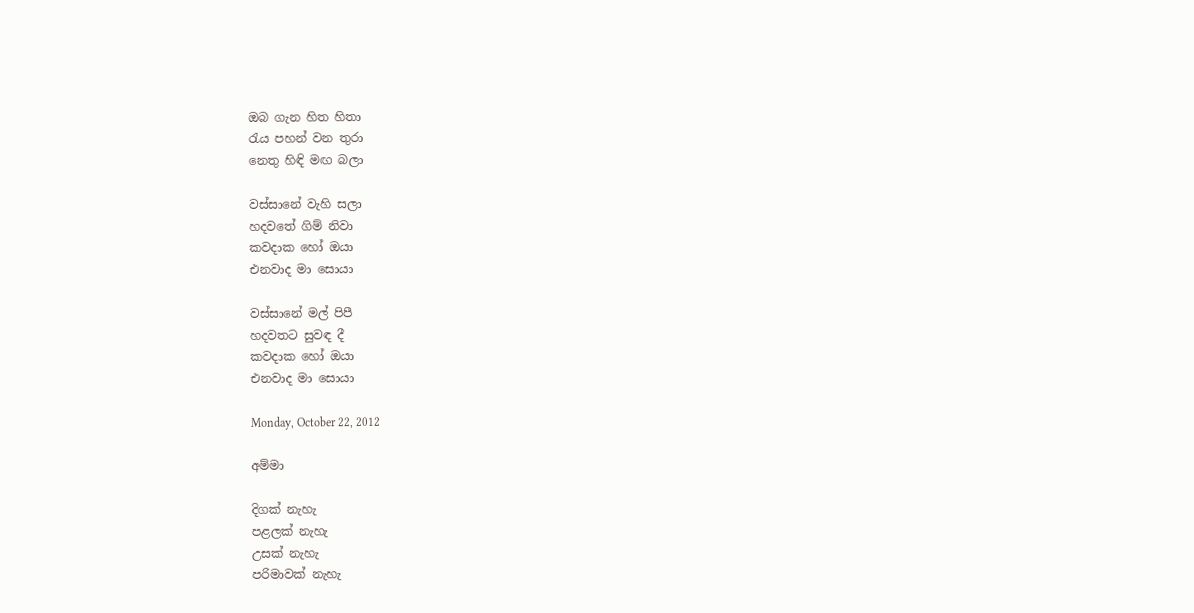ඔබ ගැන හිත හිතා
රැය පහන් වන තුරා
නෙතු හිඳි මඟ බලා

වස්සානේ වැහි සලා
හදවතේ ගිම් නිවා
කවදාක හෝ ඔයා
එනවාද මා සොයා

වස්සානේ මල් පිපී
හදවතට සුවඳ දී
කවදාක හෝ ඔයා
එනවාද මා සොයා

Monday, October 22, 2012

අම්මා

දිගක් නැහැ
පළලක් නැහැ
උසක් නැහැ
පරිමාවක් නැහැ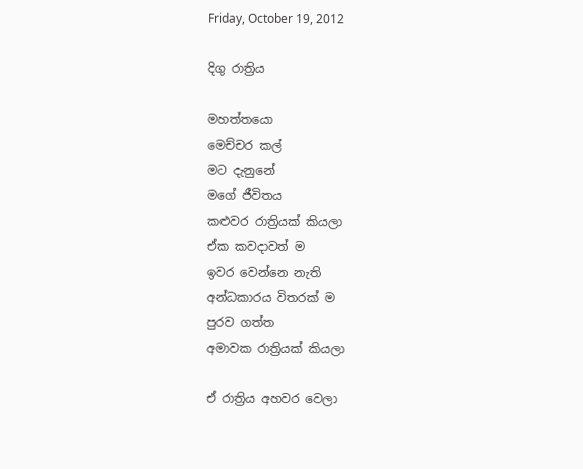Friday, October 19, 2012

දිගු රාත්‍රිය

මහත්තයො
මෙච්චර කල්
මට දැනුනේ
මගේ ජීවිතය
කළුවර රාත්‍රියක් කියලා
ඒක කවදාවත් ම
ඉවර වෙන්නෙ නැති
අන්ධකාරය විතරක් ම
පුරව ගත්ත
අමාවක රාත්‍රියක් කියලා

ඒ රාත්‍රිය අහවර වෙලා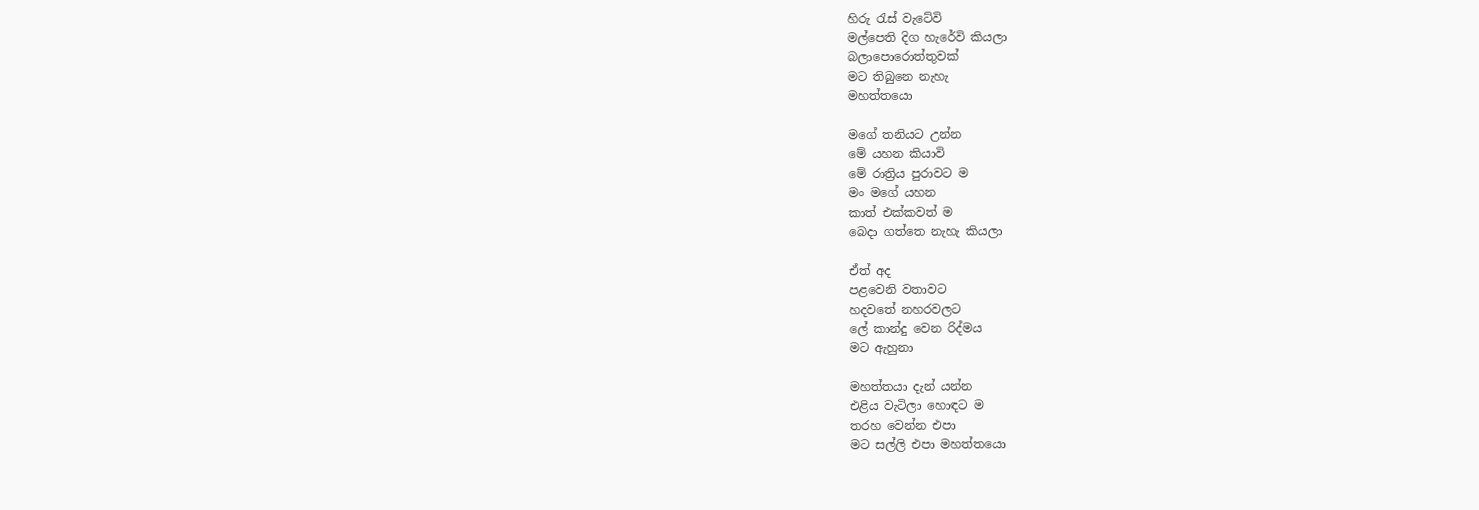හිරු රැස් වැටේවි
මල්පෙති දිග හැරේවි කියලා
බලාපොරොත්තුවක්
මට තිබුනෙ නැහැ
මහත්තයො

මගේ තනියට උන්න
මේ යහන කියාවි
මේ රාත්‍රිය පුරාවට ම
මං මගේ යහන
කාත් එක්කවත් ම
බෙදා ගත්තෙ නැහැ කියලා

ඒත් අද
පළවෙනි වතාවට
හදවතේ නහරවලට
ලේ කාන්දු වෙන රිද්මය
මට ඇහුනා

මහත්තයා දැන් යන්න
එළිය වැටිලා හොඳට ම
තරහ වෙන්න එපා
මට සල්ලි එපා මහත්තයො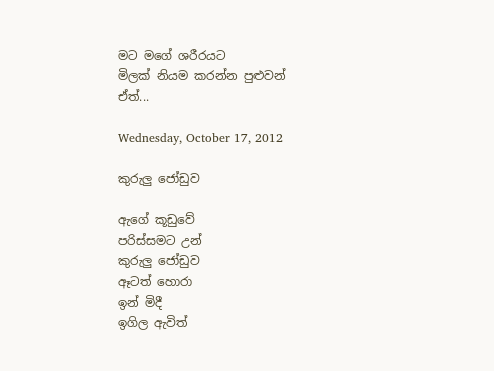මට මගේ ශරීරයට
මිලක් නියම කරන්න පුළුවන්
ඒත්...

Wednesday, October 17, 2012

කුරුලු ජෝඩුව

ඇගේ කූඩුවේ
පරිස්සමට උන්
කුරුලු ජෝඩුව
ඈටත් හොරා
ඉන් මිදී
ඉගිල ඇවිත්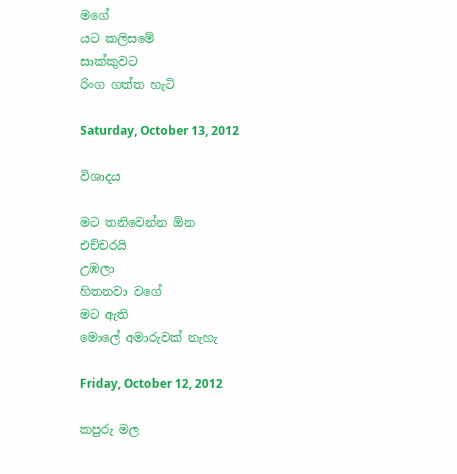මගේ
යට කලිසමේ
සාක්කුවට
රිංග ගත්ත හැටි

Saturday, October 13, 2012

විශාදය

මට තනිවෙන්න ඕන
එච්චරයි
උඹලා
හිතනවා වගේ
මට ඇති
මොලේ අමාරුවක් නැහැ

Friday, October 12, 2012

කපුරු මල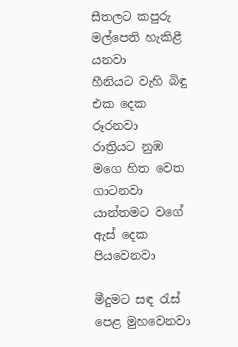සීතලට කපුරු මල්පෙති හැකිළී යනවා
හීනියට වැහි බිඳු එක දෙක රූරනවා
රාත්‍රියට නුඹ මගෙ හිත වෙත ගාටනවා
යාන්තමට වගේ ඇස් දෙක පියවෙනවා

මීදුමට සඳ රැස් පෙළ මුහවෙනවා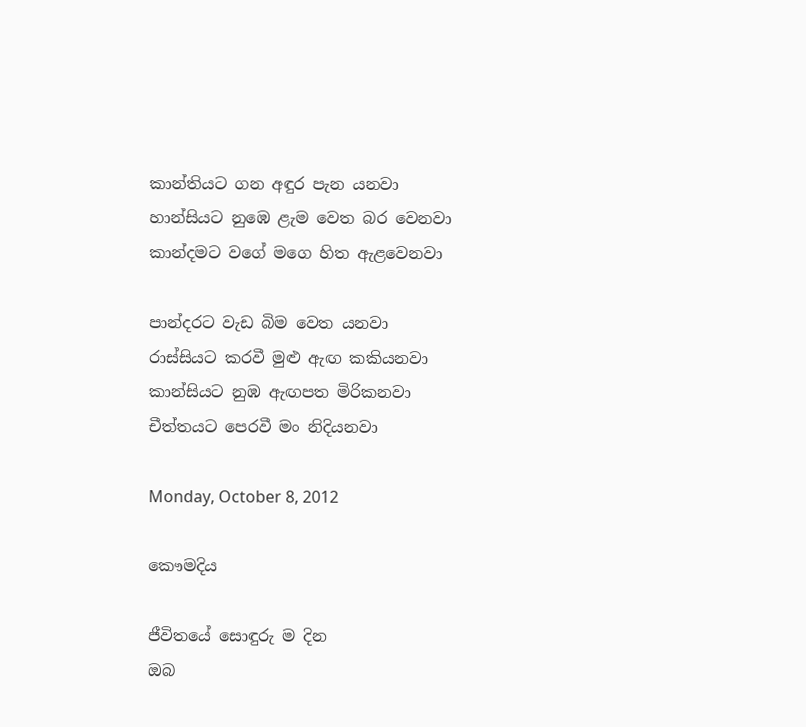කාන්තියට ගන අඳුර පැන යනවා
හාන්සියට නුඹෙ ළැම වෙත බර වෙනවා
කාන්දමට වගේ මගෙ හිත ඇළවෙනවා

පාන්දරට වැඩ බිම වෙත යනවා
රාස්සියට කරවී මුළු ඇඟ කකියනවා
කාන්සියට නුඹ ඇඟපත මිරිකනවා
චීත්තයට පෙරවී මං නිදියනවා

Monday, October 8, 2012

කෞමදිය

ජීවිතයේ සොඳුරු ම දින
ඔබ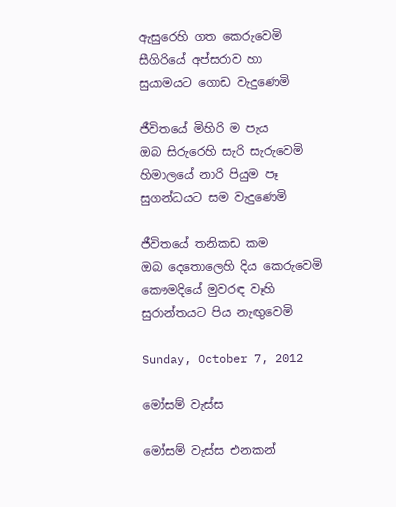ඇසුරෙහි ගත කෙරුවෙමි
සීගිරියේ අප්සරාව හා
සුයාමයට ගොඩ වැදුණෙමි

ජීවිතයේ මිහිරි ම පැය
ඔබ සිරුරෙහි සැරි සැරුවෙමි
හිමාලයේ නාරි පියුම පෑ
සුගන්ධයට සම වැදුණෙමි

ජීවිතයේ තනිකඩ කම
ඔබ දෙතොලෙහි දිය කෙරුවෙමි
කෞමදියේ මුවරඳ වෑහි
සුරාන්තයට පිය නැඟුවෙමි

Sunday, October 7, 2012

මෝසම් වැස්ස

මෝසම් වැස්ස එනකන්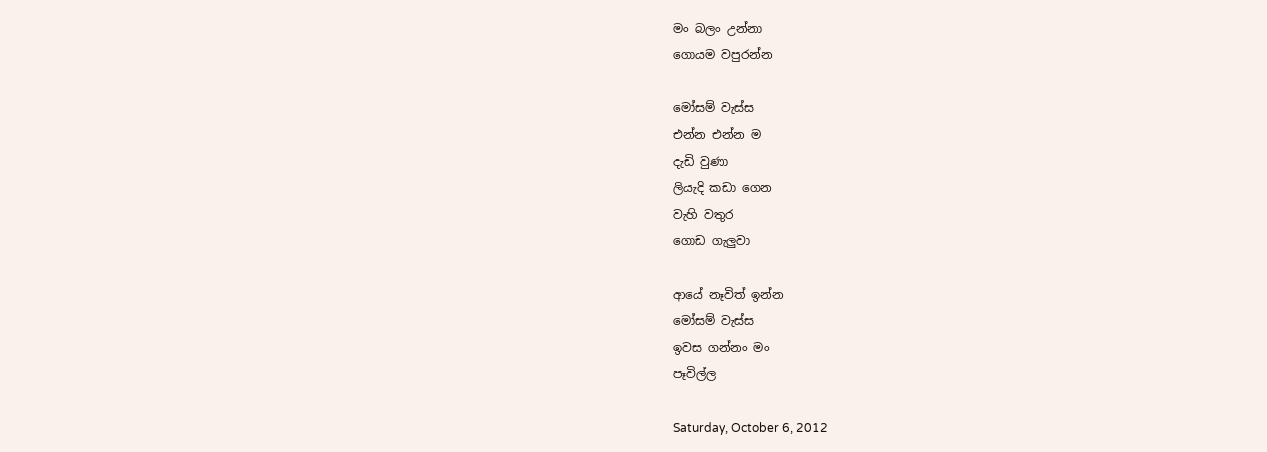මං බලං උන්නා
ගොයම වපුරන්න

මෝසම් වැස්ස
එන්න එන්න ම
දැඩි වුණා
ලියැදි කඩා ගෙන
වැහි වතුර
ගොඩ ගැලුවා

ආ‍යේ නෑවිත් ඉන්න
මෝසම් වැස්ස
ඉවස ගන්නං මං
පෑවිල්ල

Saturday, October 6, 2012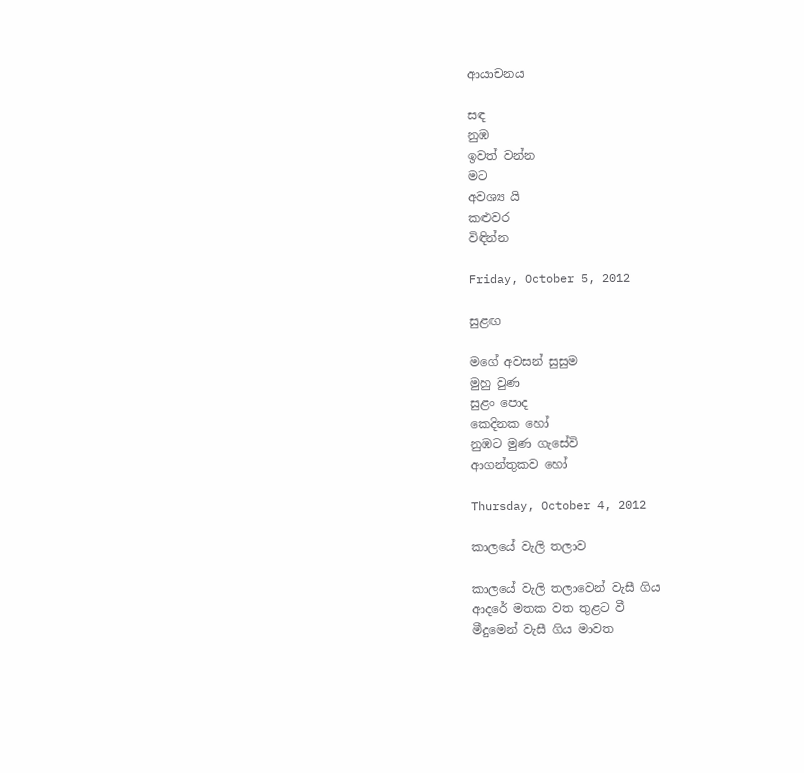ආයාචනය

සඳ
නුඹ
ඉවත් වන්න
මට
අවශ්‍ය යි
කළුවර
විඳින්න

Friday, October 5, 2012

සුළඟ

මගේ අවසන් සුසුම
මුහු වුණ
සුළං පොද
කෙදිනක හෝ
නුඹට මුණ ගැසේවි
ආගන්තුකව හෝ

Thursday, October 4, 2012

කාලයේ වැලි තලාව

කාලයේ වැලි තලාවෙන් වැසී ගිය
ආදරේ මතක වත තුළට වී
මීදුමෙන් වැසී ගිය මාවත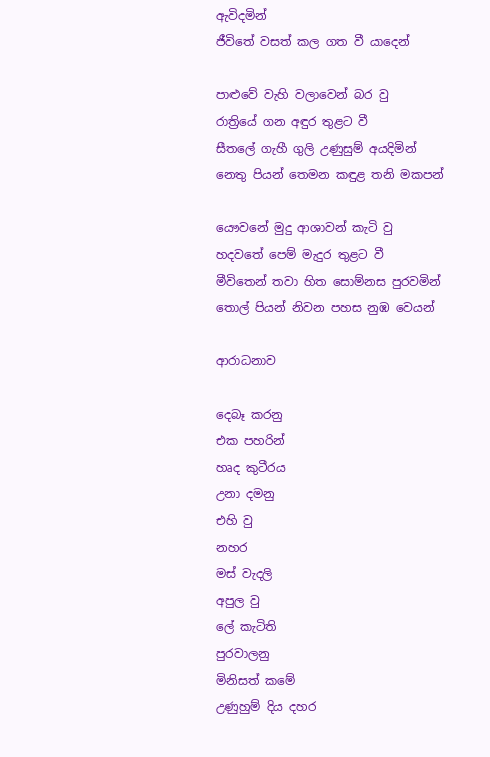ඇවිදමින්
ජීවිතේ වසත් කල ගත වී යාදෙන්

පාළුවේ වැහි වලාවෙන් බර වු
රාත්‍රියේ ගන අඳුර තුළට වී
සීතලේ ගැහී ගුලි උණුසුම් අයදිමින්
නෙතු පියන් තෙමන කඳුළ තනි මකපන්

යෞවනේ මුදු ආශාවන් කැටි වු
හදවතේ පෙම් මැදුර තුළට වී
මීවිතෙන් තවා හිත සොම්නස පුරවමින්
තොල් පියන් නිවන පහස නුඹ වෙයන්

ආරාධනාව

දෙබෑ කරනු
එක පහරින්
හෘද කුටීරය
උනා දමනු
එහි වු
නහර
මස් වැදලි
අපුල වු
ලේ කැටිති
පුරවාලනු
මිනිසත් කමේ
උණුහුම් දිය දහර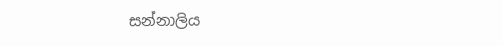සන්නාලිය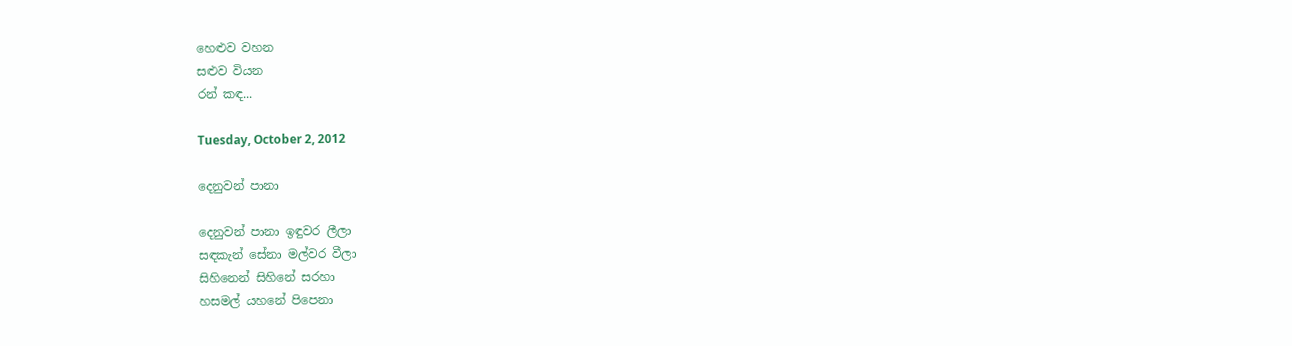හෙළුව වහන
සළුව වියන
රන් කඳ...

Tuesday, October 2, 2012

දෙනුවන් පානා

දෙනුවන් පානා ඉඳුවර ලීලා
සඳකැන් සේනා මල්වර වීලා
සිහිනෙන් සිහිනේ සරහා
හසමල් යහනේ පිපෙනා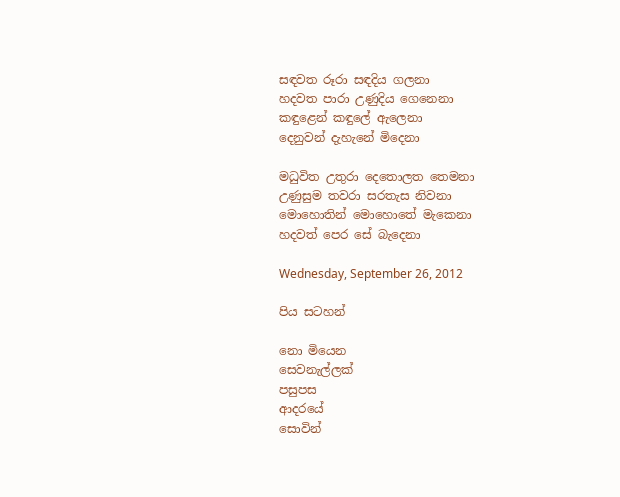සඳවත රූරා සඳදිය ගලනා
හදවත පාරා උණුදිය ගෙනෙනා
කඳුළෙන් කඳුලේ ඇලෙනා
දෙනුවන් දැහැනේ මිදෙනා

මධුවිත උතුරා දෙතොලත තෙමනා
උණුසුම තවරා සරතැස නිවනා
මොහොතින් මොහොතේ මැකෙනා
හදවත් පෙර සේ බැදෙනා

Wednesday, September 26, 2012

පිය සටහන්

නො මියෙන
සෙවනැල්ලක්
පසුපස
ආදරයේ
සොවින්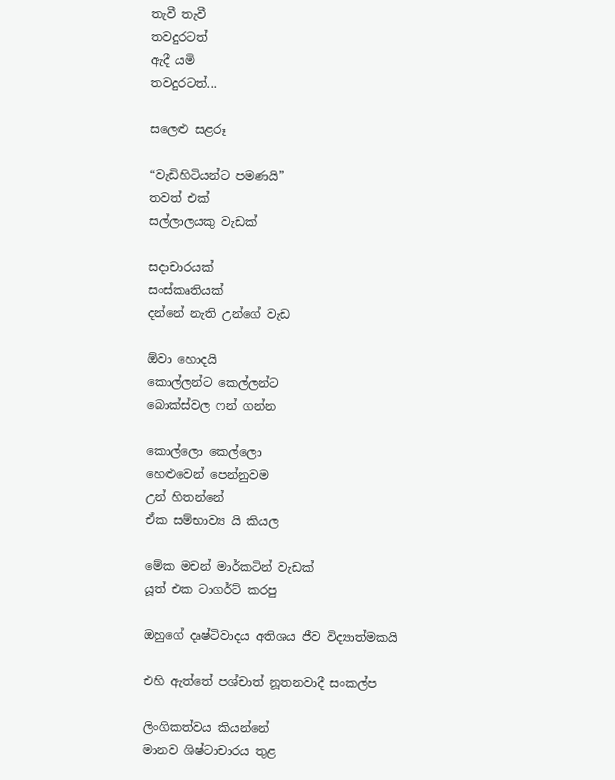තැවී තැවී
තවදුරටත්
ඇදී යමි
තවදුරටත්...

සලෙළු සළරූ

“වැඩිහිටියන්ට පමණයි”
තවත් එක්
සල්ලාලයකු වැඩක්

සදාචාරයක්
සංස්කෘතියක්
දන්නේ නැති උන්ගේ වැඩ

ඕවා හොදයි
කොල්ලන්ට කෙල්ලන්ට
බොක්ස්වල ෆන් ගන්න

කොල්ලො කෙල්ලො
හෙළුවෙන් පෙන්නුවම
උන් හිතන්නේ
ඒක සම්භාව්‍ය යි කියල

මේක මචන් මාර්කටින් වැඩක්
යූත් එක ටාගර්ට් කරපු

ඔහුගේ දෘෂ්ටිවාදය අතිශය ජීව විද්‍යාත්මකයි

එහි ඇත්තේ පශ්චාත් නූතනවාදී සංකල්ප

ලිංගිකත්වය කියන්නේ
මානව ශිෂ්ටාචාරය තුළ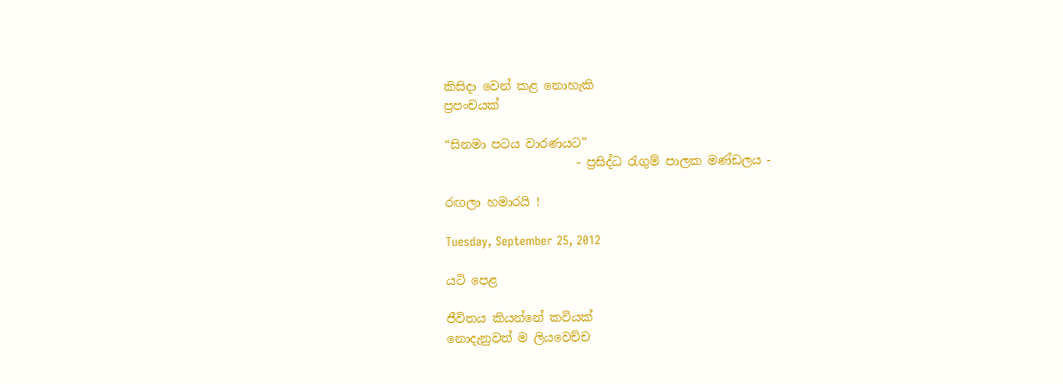කිසිදා වෙන් කළ නොහැකි
ප්‍රපංචයක්

“සිනමා පටය වාරණයට”
                      - ප්‍රසිද්ධ රැගුම් පාලක මණ්ඩලය -

රඟලා හමාරයි !

Tuesday, September 25, 2012

යටි පෙළ

ජීවිතය කියන්නේ කවියක්
නොදැනුවත් ම ලියවෙච්ච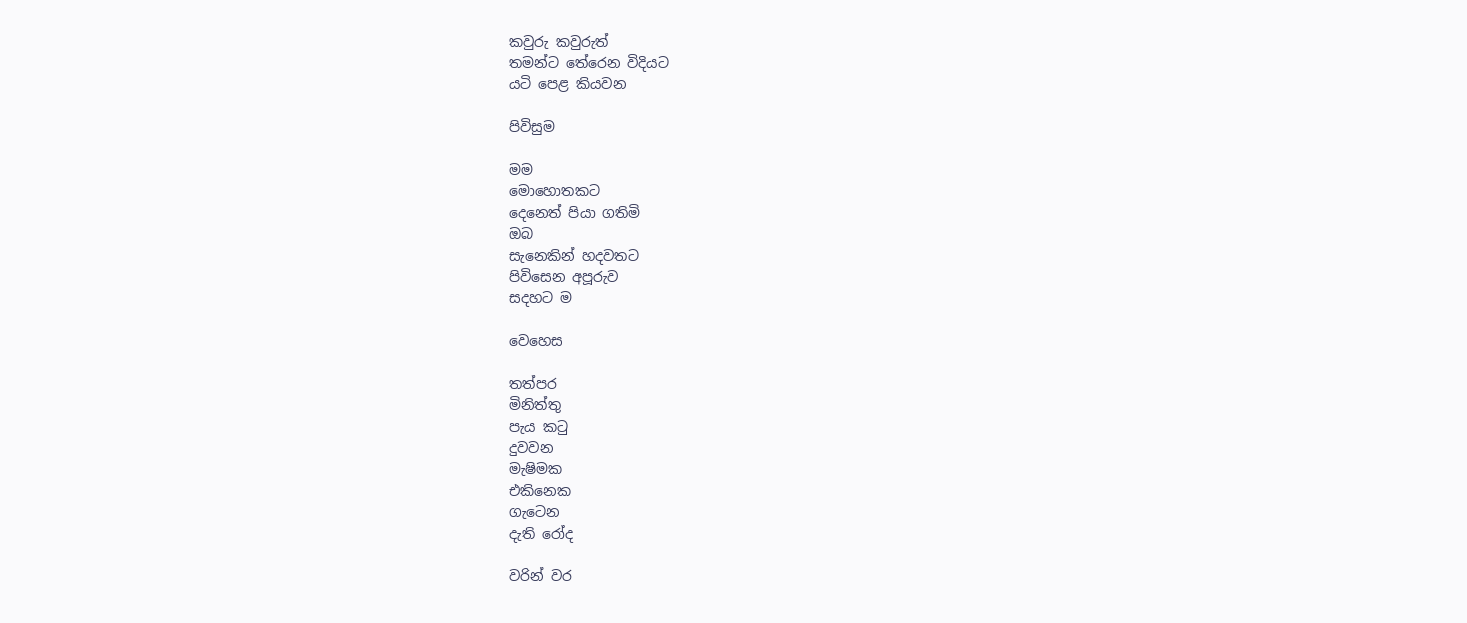කවුරු කවුරුත්
තමන්ට තේරෙන විදියට
යටි පෙළ කියවන

පිවිසුම

මම
මොහොතකට
දෙනෙත් පියා ගතිමි
ඔබ
සැනෙකින් හදවතට
පිවිසෙන අපූරුව
සදහට ම

වෙහෙස

තත්පර
මිනිත්තු
පැය කටු
දුවවන
මැෂිමක
එකිනෙක
ගැටෙන
දැති රෝද

වරින් වර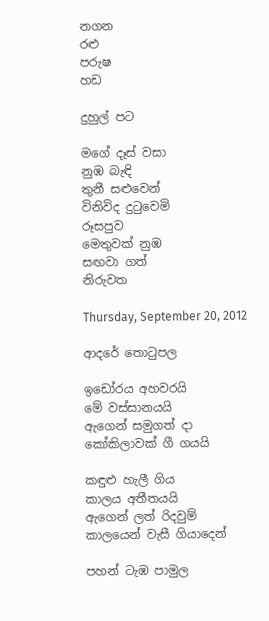නගන
රළු
පරුෂ
හඩ

දුහුල් පට

මගේ දෑස් වසා
නුඹ බැඳි
තුනී සළුවෙන්
විනිවිද දුටුවෙමි
රූසපුව
මෙතුවක් නුඹ
සඟවා ගත්
නිරුවත

Thursday, September 20, 2012

ආදරේ තොටුපල

ඉඩෝරය අහවරයි
මේ වස්සානයයි
ඇගෙන් සමුගත් දා
කෝකිලාවක් ගී ගයයි

කඳුළු හැලී ගිය
කාලය අතීතයයි
ඇගෙන් ලත් රිදවුම්
කාලයෙන් වැසී ගියාදෙන්

පහන් ටැඹ පාමුල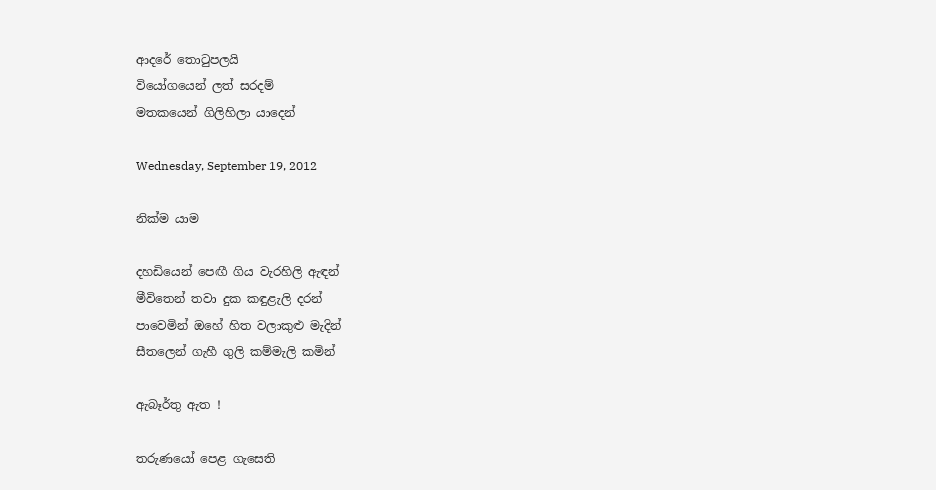ආදරේ තොටුපලයි
වියෝගයෙන් ලත් සරදම්
මතකයෙන් ගිලිහිලා යාදෙන්

Wednesday, September 19, 2012

නික්ම යාම

දහඩියෙන් පෙඟී ගිය වැරහිලි ඇඳන්
මීවිතෙන් තවා දුක කඳුළැලි දරන්
පාවෙමින් ඔහේ හිත වලාකුළු මැදින්
සීතලෙන් ගැහී ගුලි කම්මැලි කමින්

ඇබෑර්තු ඇත !

තරුණයෝ පෙළ ගැසෙති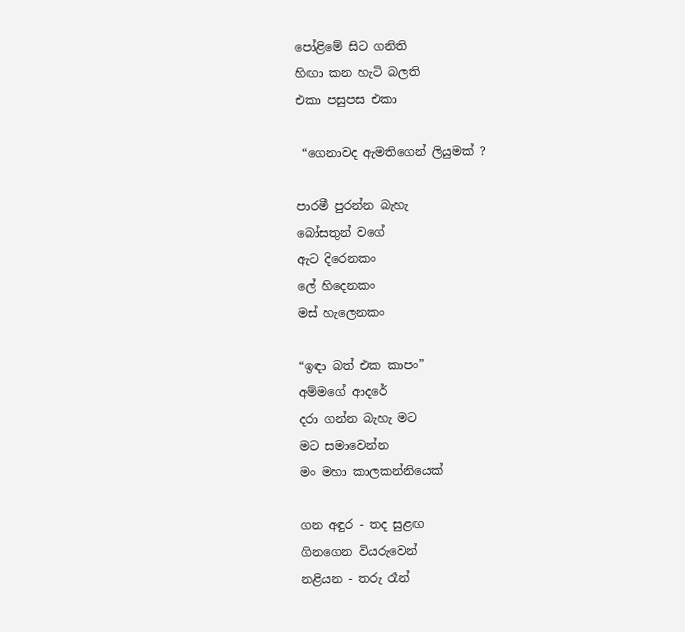පෝළිමේ සිට ගනිති
හිඟා කන හැටි බලති
එකා පසුපස එකා

 “ගෙනාවද ඇමතිගෙන් ලියුමක් ?

පාරමී පුරන්න බැහැ
බෝසතුන් වගේ
ඇට දිරෙනකං
ලේ හිදෙනකං
මස් හැලෙනකං

“ඉඳා බත් එක කාපං”
අම්මගේ ආදරේ
දරා ගන්න බැහැ මට
මට සමාවෙන්න
මං මහා කාලකන්නියෙක්

ගන අඳුර - තද සුළඟ
ගිනගෙන වියරුවෙන්
නළියන - තරු රෑන්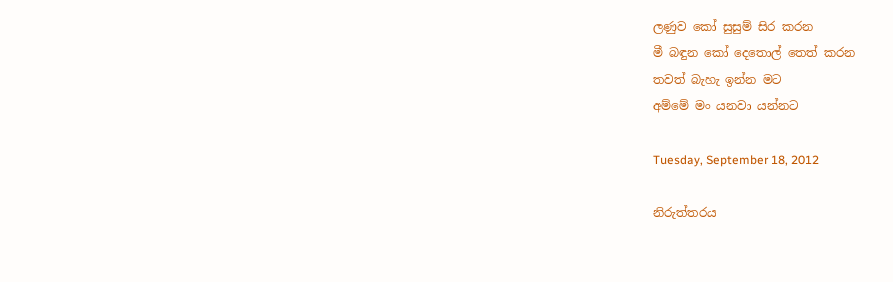ලණුව කෝ සුසුම් සිර කරන
මී බඳුන කෝ දෙතොල් තෙත් කරන
තවත් බැහැ ඉන්න මට
අම්මේ මං යනවා යන්නට

Tuesday, September 18, 2012

නිරුත්තරය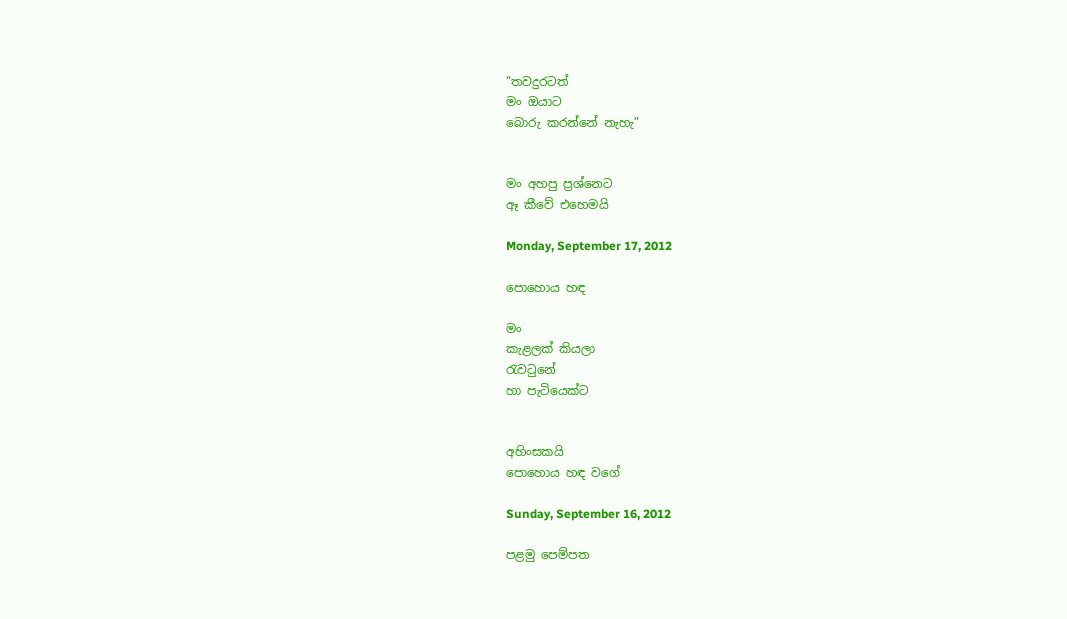“තවදුරටත්
මං ඔයාට
බොරු කරන්නේ නැහැ”


මං අහපු ප්‍රශ්නෙට
ඈ කීවේ එහෙමයි

Monday, September 17, 2012

පොහොය හඳ

මං
කැළලක් කියලා
රැවටුනේ
හා පැටියෙක්ට


අහිංසකයි
පොහොය හඳ වගේ

Sunday, September 16, 2012

පළමු පෙම්පත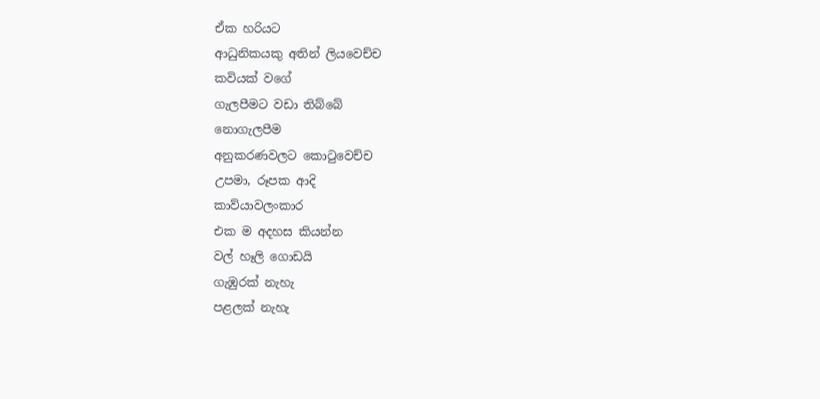ඒක හරියට
ආධුනිකයකු අතින් ලියවෙච්ච
කවියක් වගේ
ගැලපීමට වඩා තිබ්බේ
නොගැලපීම
අනුකරණවලට කොටුවෙච්ච
උපමා, රූපක ආදි
කාව්යාවලංකාර
එක ම අදහස කියන්න
වල් හෑලි ගොඩයි
ගැඹුරක් නැහැ
පළලක් නැහැ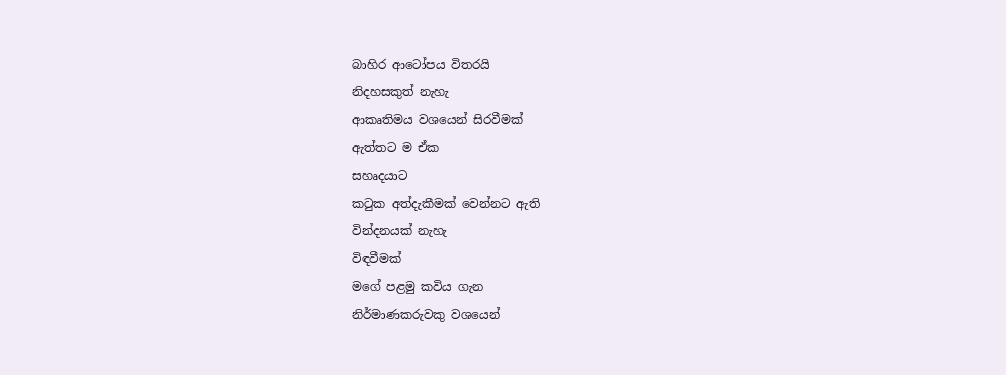බාහිර ආටෝපය විතරයි
නිදහසකුත් නැහැ
ආකෘතිමය වශයෙන් සිරවීමක්
ඇත්තට ම ඒක
සහෘදයාට
කටුක අත්දැකීමක් වෙන්නට ඇති
වින්දනයක් නැහැ
විඳවීමක්
මගේ පළමු කවිය ගැන
නිර්මාණකරුවකු වශයෙන්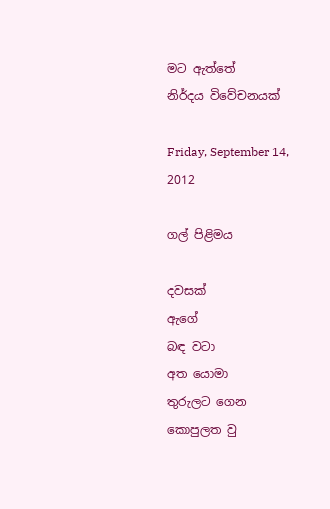මට ඇත්තේ
නිර්දය විවේචනයක්

Friday, September 14, 2012

ගල් පිළිමය

දවසක්
ඇගේ
බඳ වටා
අත යොමා
තුරුලට ගෙන
කොපුලත වු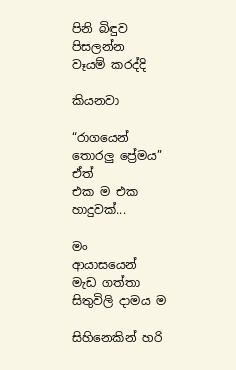පිනි බිඳුව පිසලන්න
වෑයම් කරද්දි

කියනවා

“රාගයෙන් තොරලු ප්‍රේමය”
ඒත්
එක ම එක
හාදුවක්...

මං
ආයාසයෙන්
මැඩ ගත්තා
සිතුවිලි දාමය ම

සිහිනෙකින් හරි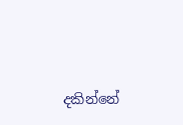දකින්නේ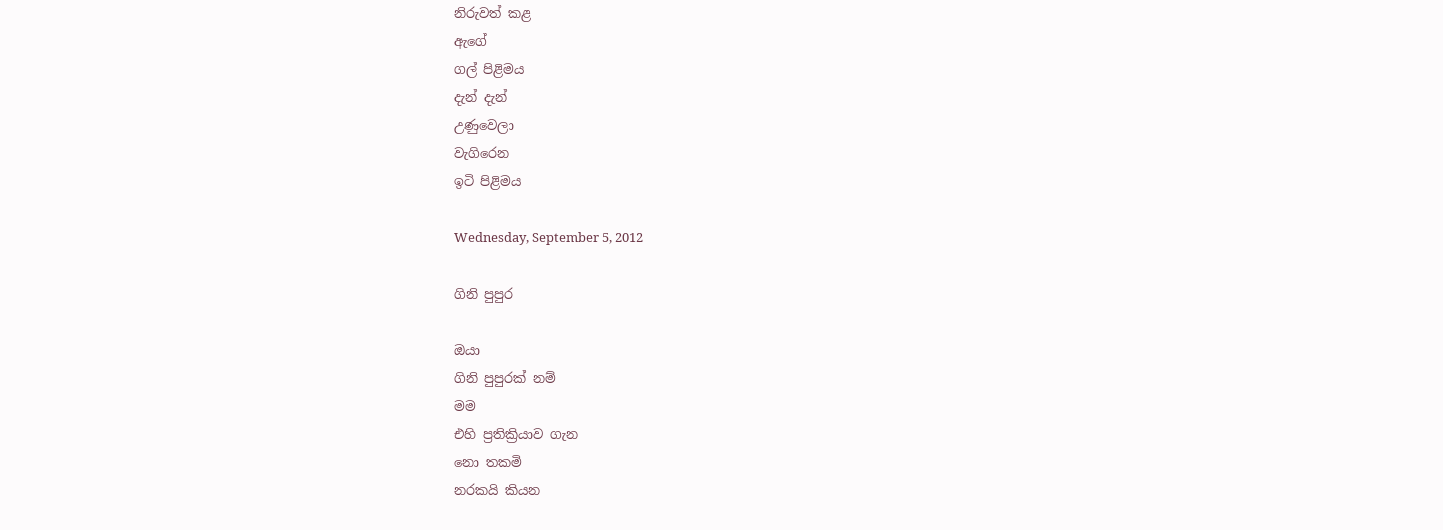නිරුවත් කළ
ඇගේ
ගල් පිළිමය
දැන් දැන්
උණුවෙලා
වැගිරෙන
ඉටි පිළිමය

Wednesday, September 5, 2012

ගිනි පුපුර

ඔයා
ගිනි පුපුරක් නම්
මම
එහි ප්‍රතික්‍රියාව ගැන
නො තකමි
නරකයි කියන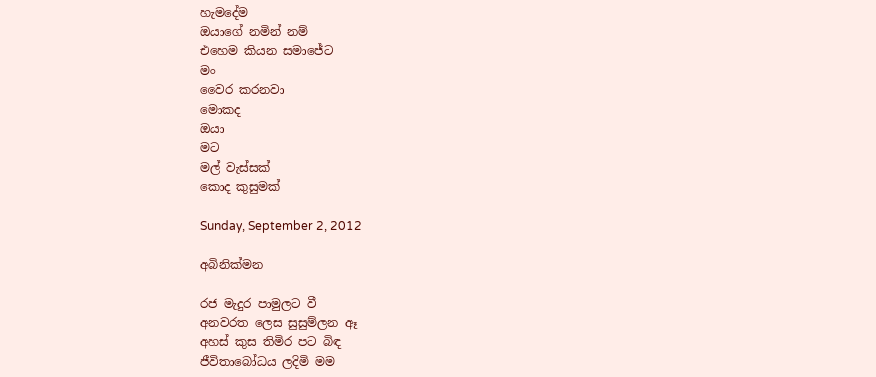හැමදේම
ඔයාගේ නමින් නම්
එහෙම කියන සමාජේට
මං
වෛර කරනවා
මොකද
ඔයා
මට
මල් වැස්සක්
කොද කුසුමක්

Sunday, September 2, 2012

අබිනික්මන

රජ මැදුර පාමුලට වී
අනවරත ලෙස සුසුම්ලන ඈ
අහස් කුස තිමිර පට බිඳ
ජීවිතාබෝධය ලදිමි මම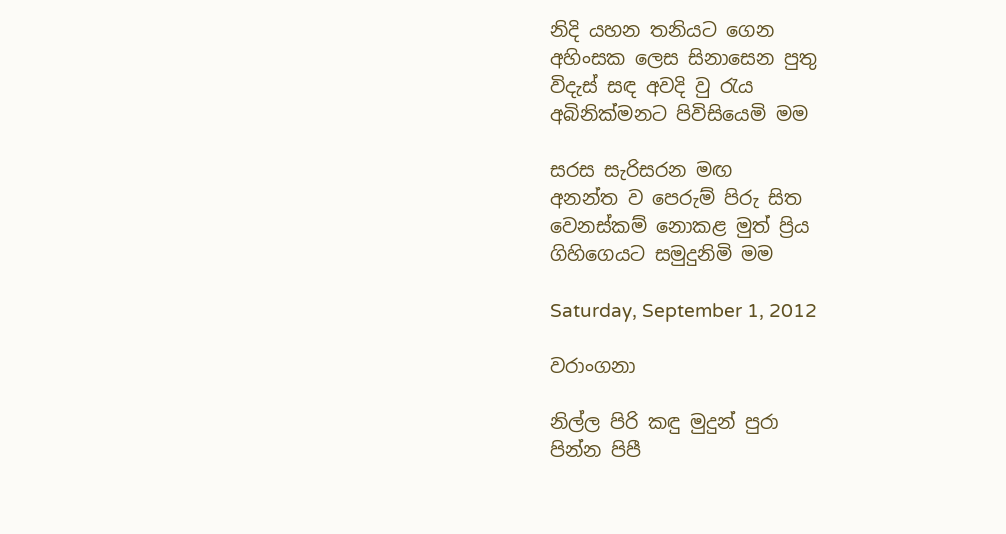නිදි යහන තනියට ගෙන
අහිංසක ලෙස සිනාසෙන පුතු
විදැස් සඳ අවදි වු රැය
අබිනික්මනට පිවිසියෙමි මම

සරස සැරිසරන මඟ
අනන්ත ව පෙරුම් පිරු සිත
වෙනස්කම් නොකළ මුත් ප්‍රිය
ගිහිගෙයට සමුදුනිමි මම

Saturday, September 1, 2012

වරාංගනා

නිල්ල පිරි කඳු මුදුන් පුරා
පින්න පිපී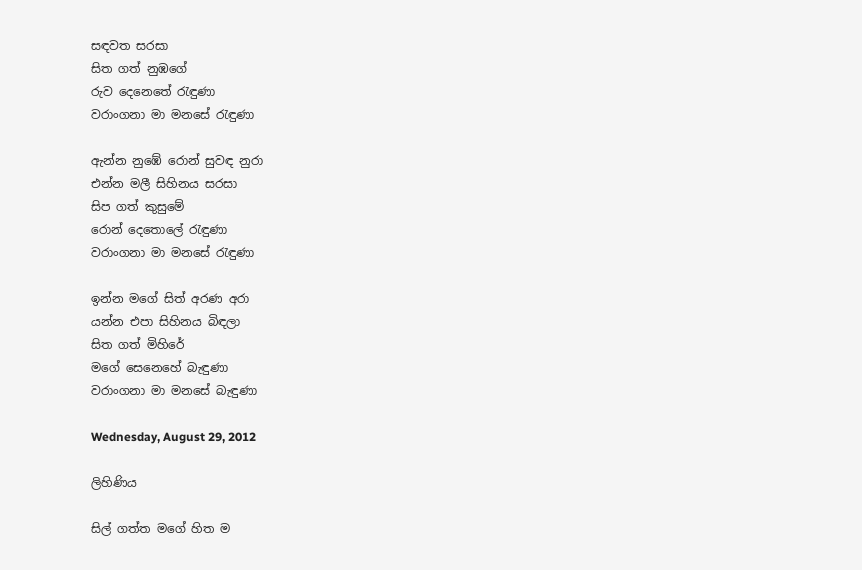සඳවත සරසා
සිත ගත් නුඹගේ
රුව දෙනෙතේ රැඳුණා
වරාංගනා මා මනසේ රැඳුණා

ඇන්න නුඹේ රොන් සුවඳ නුරා
එන්න මලී සිහිනය සරසා
සිප ගත් කුසුමේ
රොන් දෙතොලේ රැඳුණා
වරාංගනා මා මනසේ රැඳුණා

ඉන්න මගේ සිත් අරණ අරා
යන්න එපා සිහිනය බිඳලා
සිත ගත් මිහිරේ
මගේ සෙනෙහේ බැඳුණා
වරාංගනා මා මනසේ බැඳුණා

Wednesday, August 29, 2012

ලිහිණිය

සිල් ගත්ත මගේ හිත ම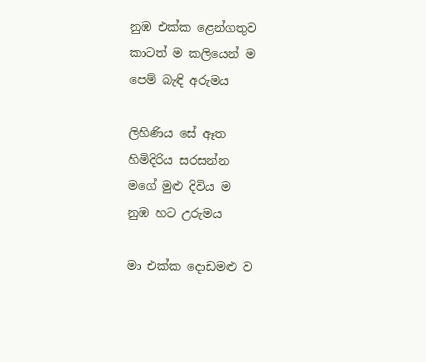නුඹ එක්ක ළෙන්ගතුව
කාටත් ම කලියෙන් ම
පෙම් බැඳි අරුමය

ලිහිණිය සේ ඈත
හිමිදිරිය සරසන්න
මගේ මුළු දිවිය ම
නුඹ හට උරුමය

මා එක්ක දොඩමළු ව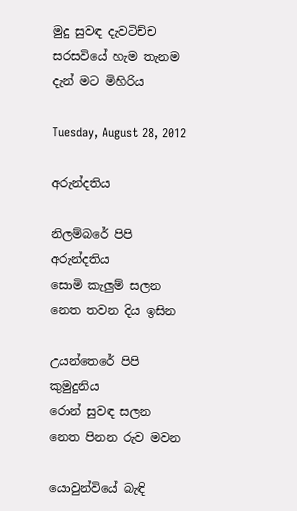මුදු සුවඳ දැවටිච්ච
සරසවියේ හැම තැනම
දැන් මට මිහිරිය

Tuesday, August 28, 2012

අරුන්දතිය

නිලම්බරේ පිපි
අරුන්දතිය
සොමි කැලුම් සලන
නෙත තවන දිය ඉසින

උයන්තෙරේ පිපි
කුමුදුනිය
රොන් සුවඳ සලන
නෙත පිනන රුව මවන

යොවුන්වියේ බැඳි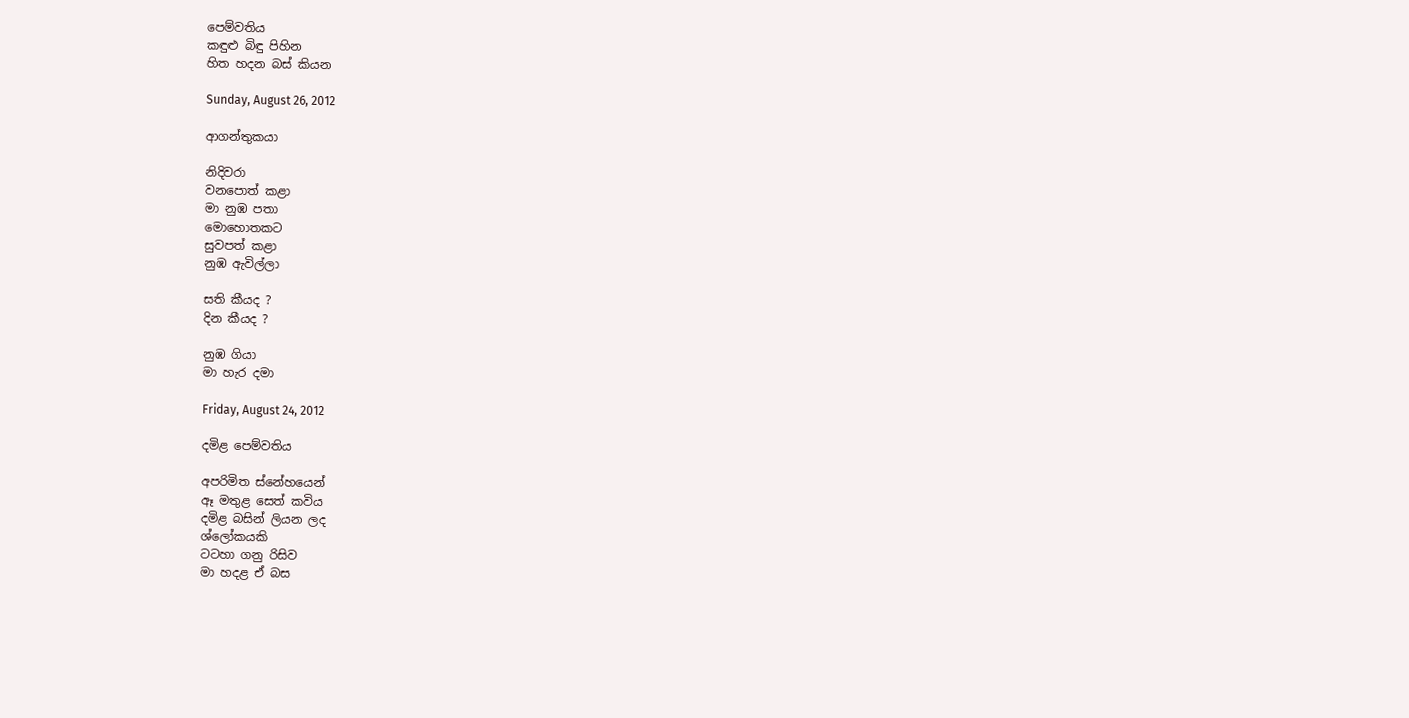පෙම්වතිය
කඳුළු බිඳු පිහින
හිත හදන බස් කියන

Sunday, August 26, 2012

ආගන්තුකයා

නිදිවරා
වනපොත් කළා
මා නුඹ පතා
මොහොතකට
සුවපත් කළා
නුඹ ඇවිල්ලා

සති කීයද ?
දින කීයද ?

නුඹ ගියා
මා හැර දමා

Friday, August 24, 2012

දමිළ පෙම්වතිය

අපරිමිත ස්නේහයෙන්
ඈ මතුළ සෙත් කවිය
දමිළ බසින් ලියන ලද
ශ්ලෝකයකි
ටටහා ගනු රිසිව
මා හදළ ඒ බස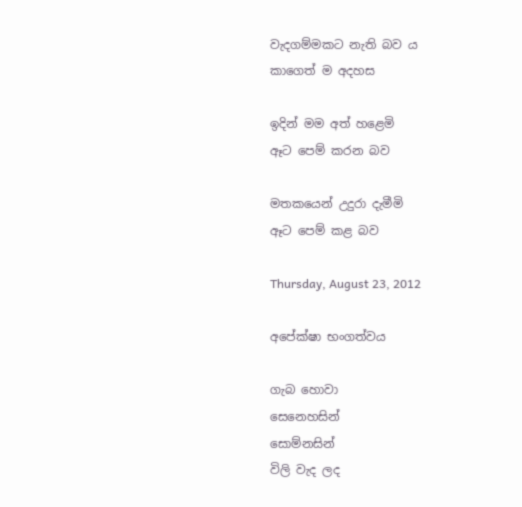වැදගම්මකට නැති බව ය
කාගෙත් ම අදහස

ඉදින් මම අත් හළෙමි
ඈට පෙම් කරන බව

මතකයෙන් උදුරා දැමීමි
ඈට පෙම් කළ බව

Thursday, August 23, 2012

අපේක්ෂා භංගත්වය

ගැබ හොවා
සෙ‍නෙහසින්
සොම්නසින්
විලි වැද ලද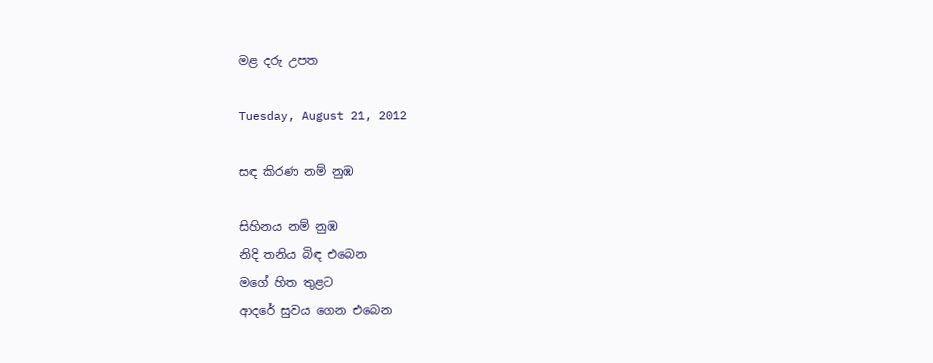මළ දරු උපත

Tuesday, August 21, 2012

සඳ කිරණ නම් නුඹ

සිහිනය නම් නුඹ
නිදි තනිය බිඳ එබෙන
මගේ හිත තුළට
ආදරේ සුවය ගෙන එබෙන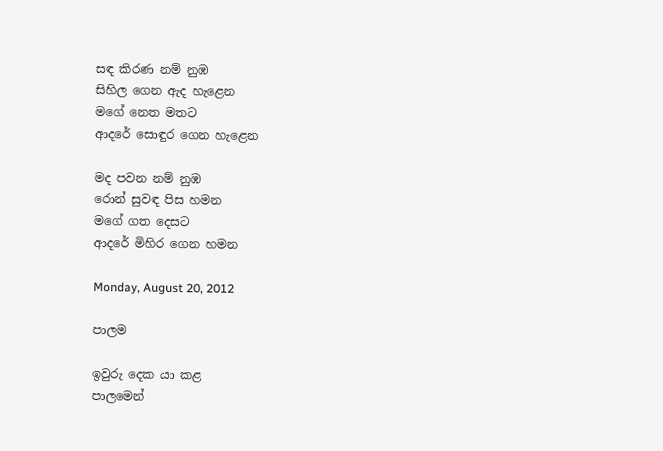සඳ කිරණ නම් නුඹ
සිහිල ගෙන ඇද හැළෙන
මගේ නෙත මතට
ආදරේ සොඳුර ගෙන හැළෙන

මද පවන නම් නුඹ
රොන් සුවඳ පිස හමන
මගේ ගත දෙසට
ආදරේ මිහිර ගෙන හමන

Monday, August 20, 2012

පාලම

ඉවුරු දෙක යා කළ
පාලමෙන්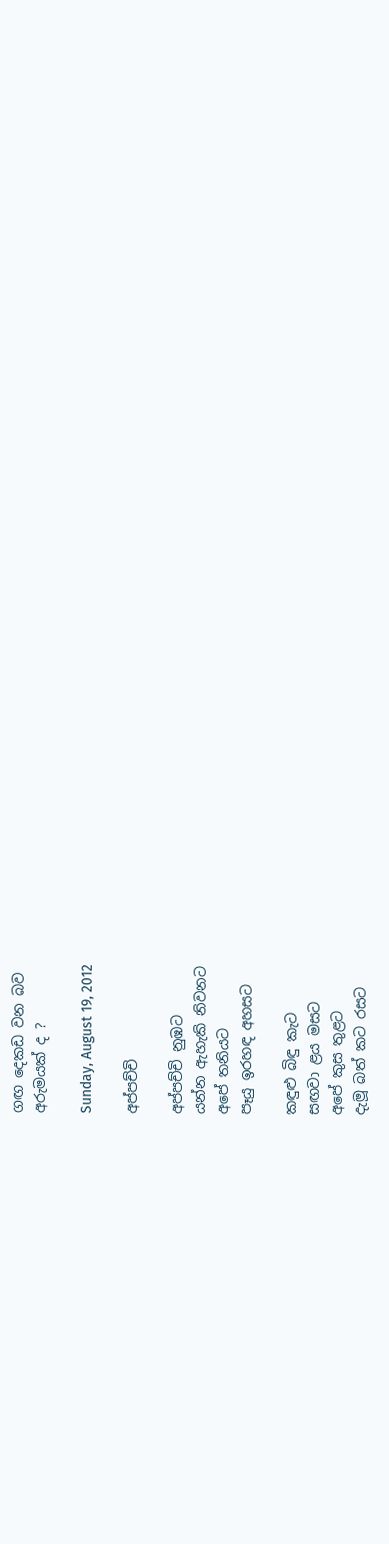ගඟ දෙකඩ වන බව
අරුමයක් ද ?

Sunday, August 19, 2012

අප්පච්චි

අප්පච්චි නුඹට
යන්න ඇහැකි නිවනට
අපේ තනියට
පෑයු ඉරහඳ අහසට

කඳුළු බිඳු කැට
සඟවා ළය මසට
අපේ කුස තුළට
දැමූ බත් කට රසට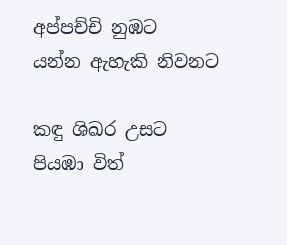අප්පච්චි නුඹට
යන්න ඇහැකි නිවනට

කඳු ශිඛර උසට
පියඹා විත්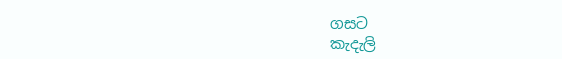ගසට
කැදැලි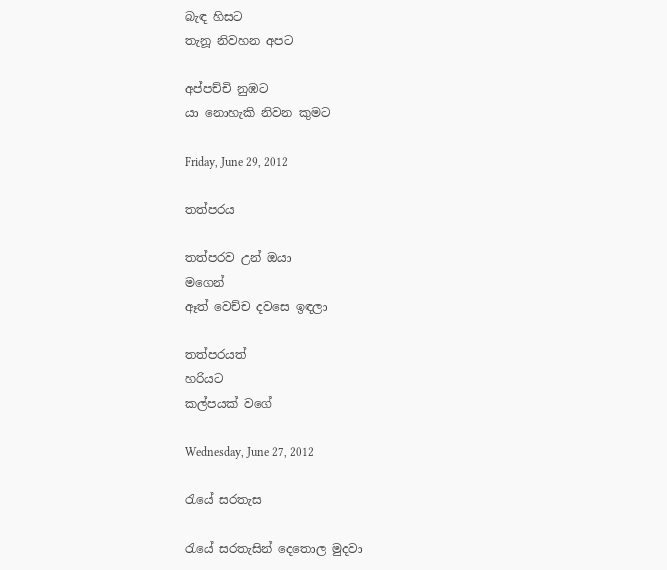බැඳ හිසට
තැනූ නිවහන අපට

අප්පච්චි නුඹට
යා නොහැකි නිවන කුමට

Friday, June 29, 2012

තත්පරය

තත්පරව උන් ඔයා
මගෙන්
ඈත් වෙච්ච දවසෙ ඉඳලා

තත්පරයත්
හරියට
කල්පයක් වගේ

Wednesday, June 27, 2012

රැයේ සරතැස

රැයේ සරතැසින් දෙතොල මුදවා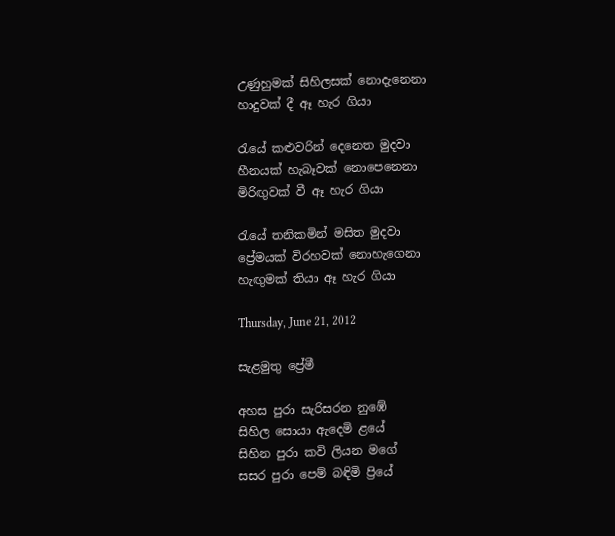උණුහුමක් සිහිලසක් නොදැනෙනා
හාදුවක් දී ඈ හැර ගියා

රැයේ කළුවරින් දෙනෙත මුදවා
හීනයක් හැබෑවක් නොපෙනෙනා
මිරිඟුවක් වී ඈ හැර ගියා

රැයේ තනිකමින් මසිත මුදවා
ප්‍රේමයක් විරහවක් නොහැ‍ගෙනා
හැඟුමක් තියා ඈ හැර ගියා

Thursday, June 21, 2012

සැළමුතු ප්‍රේමී

අහස පුරා සැරිසරන නුඹේ
සිහිල සොයා ඇ‍දෙමි ළයේ
සිහින පුරා කවි ලියන මගේ
සසර පුරා පෙම් බඳිමි ප්‍රියේ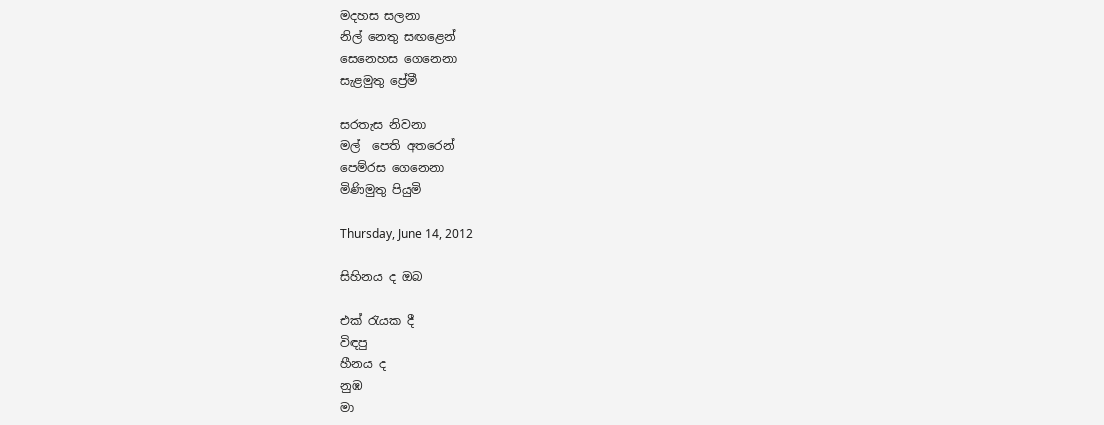මදහස සලනා
නිල් නෙතු සඟළෙන්
සෙනෙහස ගෙනෙනා
සැළමුතු ප්‍රේමී

සරතැස නිවනා
මල්  පෙති අතරෙන්
පෙම්රස ගෙනෙනා
මිණිමුතු පියුමි

Thursday, June 14, 2012

සිහිනය ද ඔබ

එක් රැයක දී
විඳපු
හීනය ද
නුඹ
මා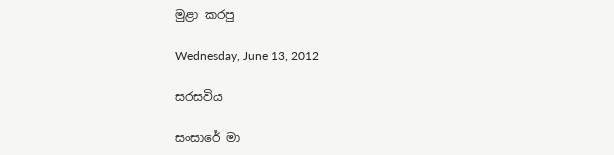මුළා කරපු

Wednesday, June 13, 2012

සරසවිය

සංසාරේ මා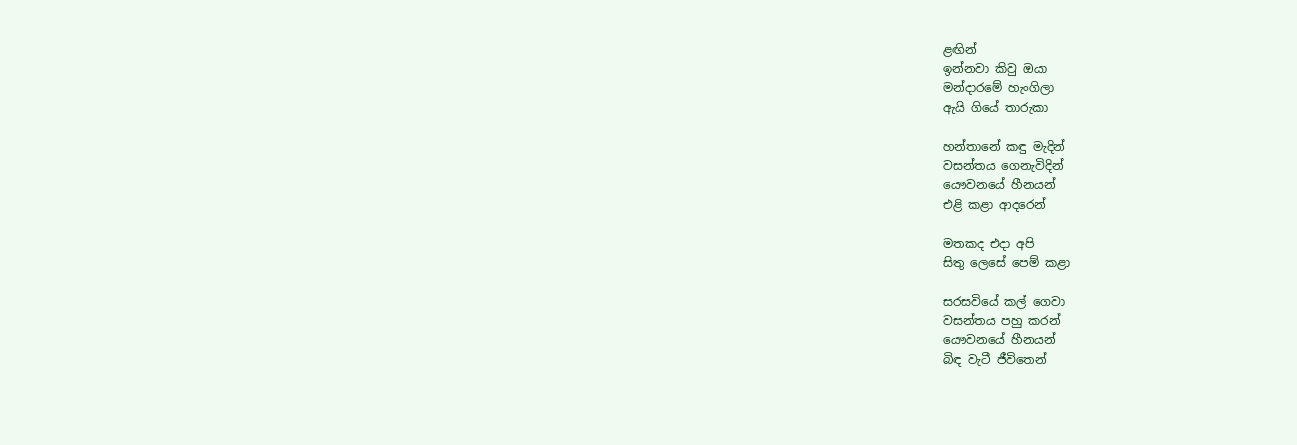ළඟින්
ඉන්නවා කිවු ඔයා
මන්දාරමේ හැංගිලා
ඇයි ගියේ තාරුකා

හන්තානේ කඳු මැදින්
වසන්තය ගෙනැවිදින්
යෞවනයේ හීනයන්
එළි කළා ආදරෙන්

මතකද එදා අපි
සිතු ලෙසේ පෙම් කළා

සරසවියේ කල් ගෙවා
වසන්තය පහු කරන්
යෞවනයේ හීනයන්
බිඳ වැටී ජීවිතෙන්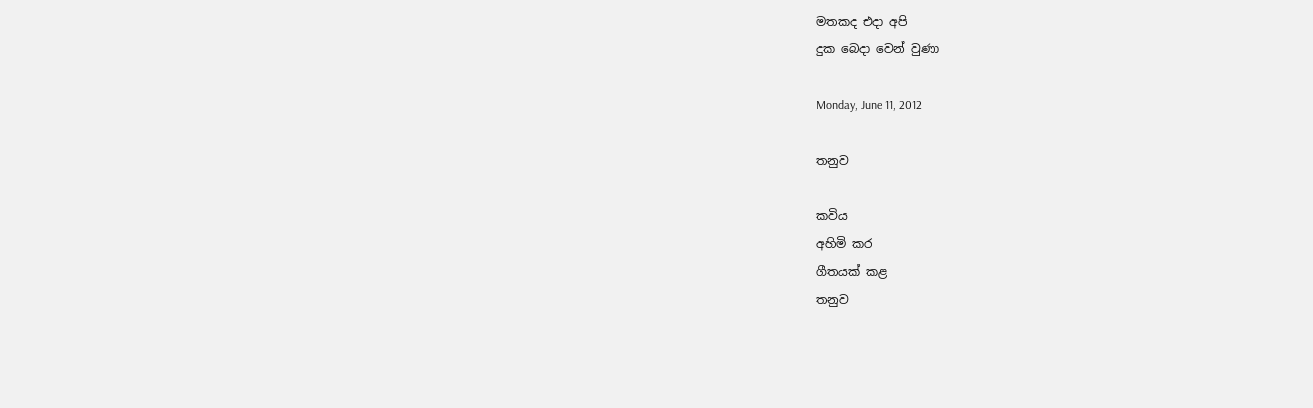මතකද එදා අපි
දුක බෙදා වෙන් වුණා

Monday, June 11, 2012

තනුව

කවිය
අහිමි කර
ගීතයක් කළ
තනුව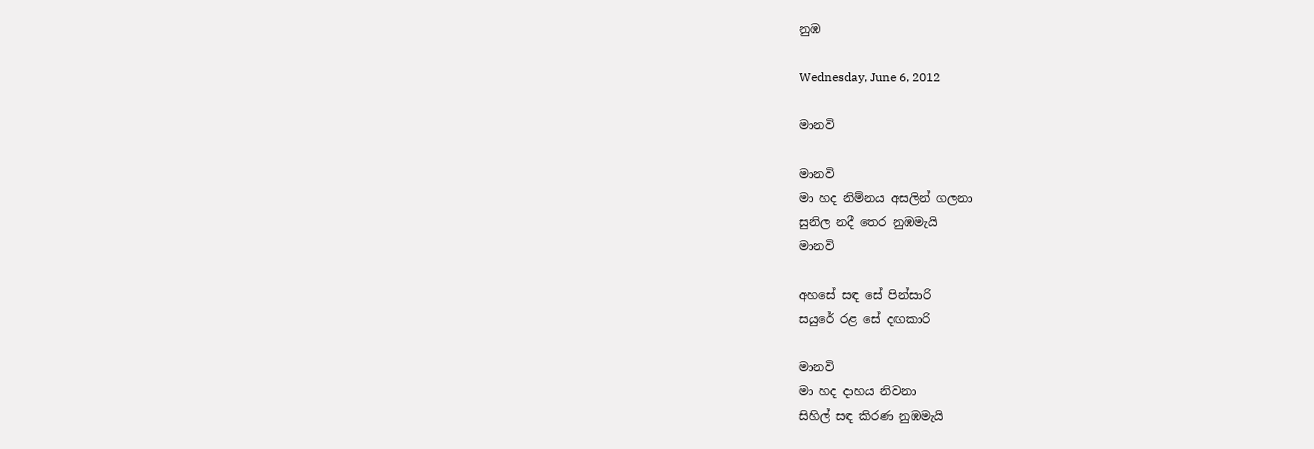නුඹ

Wednesday, June 6, 2012

මානවි

මානවි
මා හද නිම්නය අසලින් ගලනා
සුනිල නදී තෙර නුඹමැයි
මානවි

අහසේ සඳ සේ පින්සාරි
සයුරේ රළ සේ දඟකාරි

මානවි
මා හද දාහය නිවනා
සිහිල් සඳ කිරණ නුඹමැයි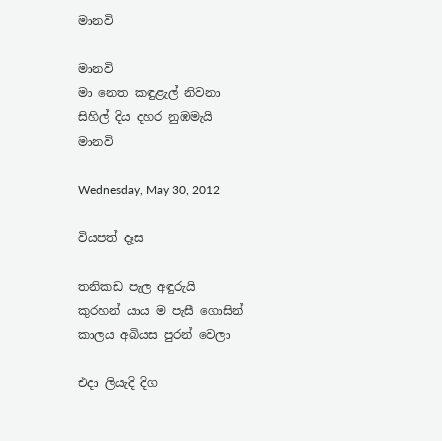මානවි

මානවි
මා නෙත කඳුළැල් නිවනා
සිහිල් දිය දහර නුඹමැයි
මානවි

Wednesday, May 30, 2012

වියපත් දෑස

තනිකඩ පැල අඳුරුයි
කුරහන් යාය ම පැසී ගොසින්
කාලය අබියස පුරන් වෙලා

එදා ලියැදි දිග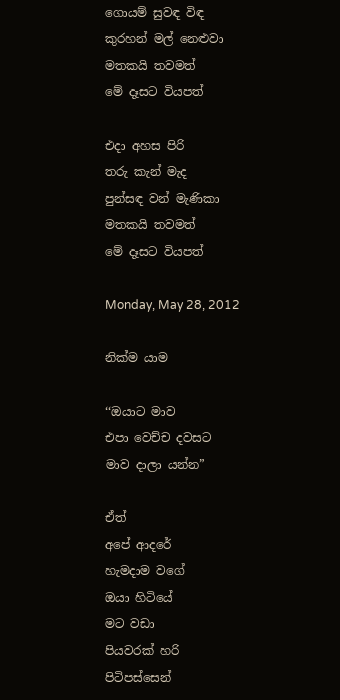ගොයම් සුවඳ විඳ
කුරහන් මල් නෙළුවා
මතකයි තවමත්
මේ දෑසට වියපත්

එදා අහස පිරි
තරු කැන් මැද
පුන්සඳ වන් මැණිකා
මතකයි තවමත්
මේ දෑසට වියපත්

Monday, May 28, 2012

නික්ම යාම

‘‘ඔයාට මාව
එපා වෙච්ච දවසට
මාව දාලා යන්න”

ඒත්
අපේ ආදරේ
හැමදාම වගේ
ඔයා හිටියේ
මට වඩා
පියවරක් හරි
පිටිපස්සෙන්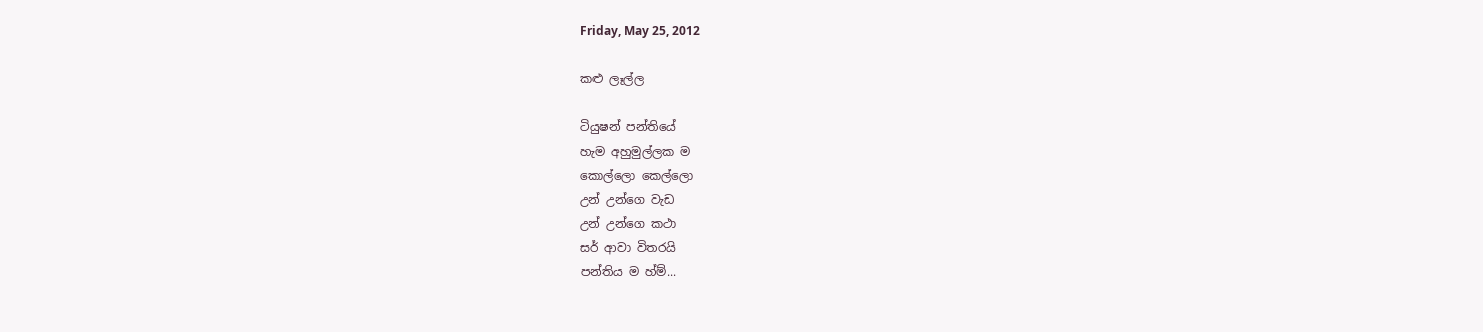Friday, May 25, 2012

කළු ලෑල්ල

ටියුෂන් පන්තියේ
හැම අහුමුල්ලක ම
කොල්ලො කෙල්ලො
උන් උන්ගෙ වැඩ
උන් උන්ගෙ කථා
සර් ආවා විතරයි
පන්තිය ම හ්ම්...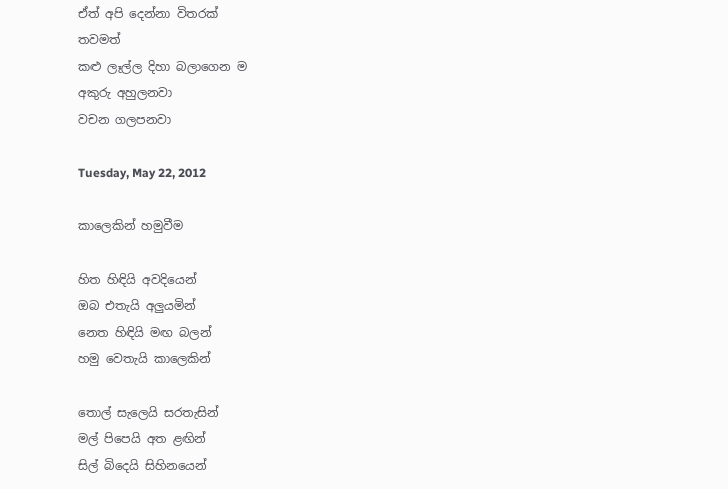ඒත් අපි දෙන්නා විතරක්
තවමත්
කළු ලෑල්ල දිහා බලාගෙන ම
අකුරු අහුලනවා
වචන ගලපනවා

Tuesday, May 22, 2012

කාලෙකින් හමුවීම

හිත හිඳියි අවදියෙන්
ඔබ එතැයි අලුයමින්
නෙත හිඳියි මඟ බලන්
හමු වෙතැයි කාලෙකින්

තොල් සැලෙයි සරතැසින්
මල් පිපෙයි අත ළඟින්
සිල් බි‍දෙයි සිහිනයෙන්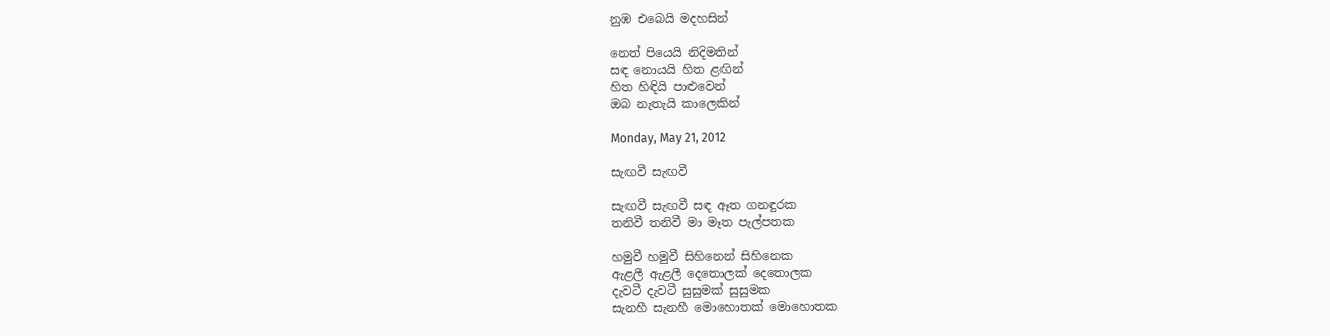නුඹ එබෙයි මදහසින්

නෙත් පියෙයි නිදිමතින්
සඳ නොයයි හිත ළඟින්
හිත හිඳියි පාළුවෙන්
ඔබ නැතැයි කාලෙකින්

Monday, May 21, 2012

සැඟවී සැඟවී

සැඟවී සැඟවී සඳ ඈත ගනඳුරක
තනිවී තනිවී මා මෑත පැල්පතක

හමුවී හමුවී සිහිනෙන් සිහිනෙක
ඇළලී ඇළලී දෙතොලක් දෙතොලක
දැවටී දැවටී සුසුමක් සුසුමක
සැනහී සැනහී මොහොතක් මොහොතක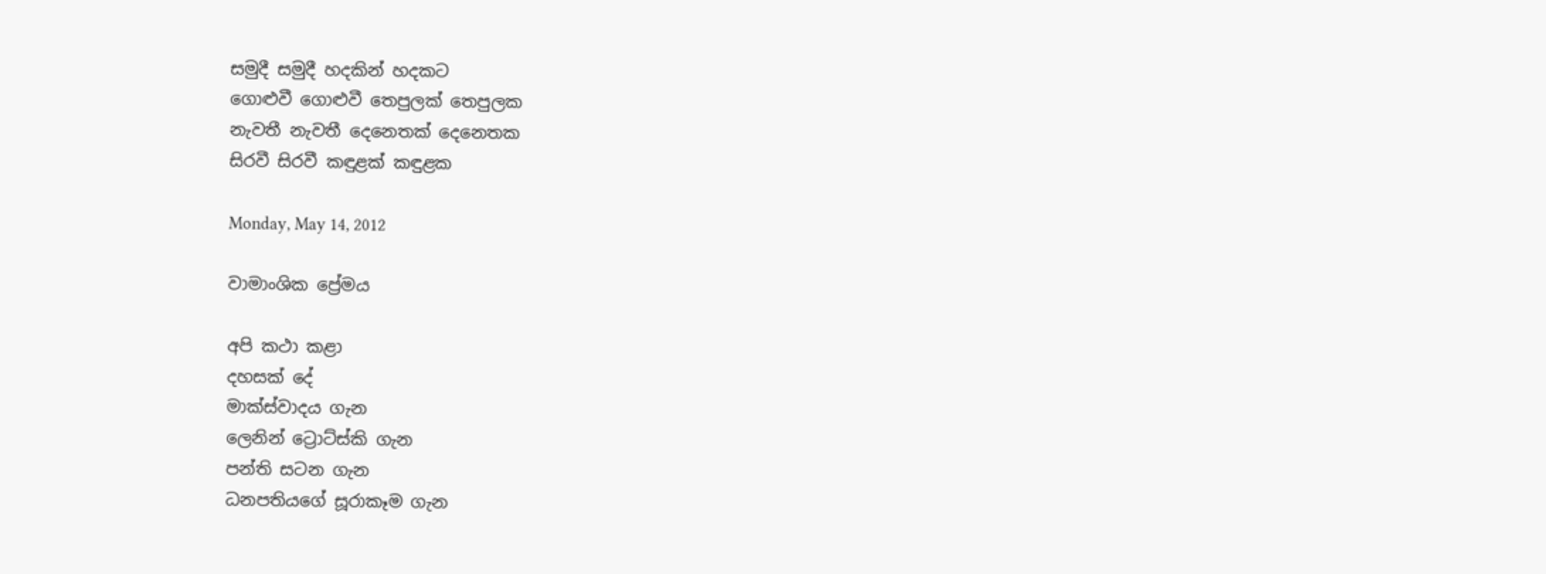සමුදී සමුදී හදකින් හදකට
ගොළුවී ගොළුවී තෙපුලක් තෙපුලක
නැවතී නැවතී දෙනෙතක් දෙනෙතක
සිරවී සිරවී කඳුළක් කඳුළක

Monday, May 14, 2012

වාමාංශික ප්‍රේමය

අපි කථා කළා
දහසක් දේ
මාක්ස්වාදය ගැන
ලෙනින් ට්‍රොට්ස්කි ගැන
පන්ති සටන ගැන
ධනපතියගේ සූරාකෑම ගැන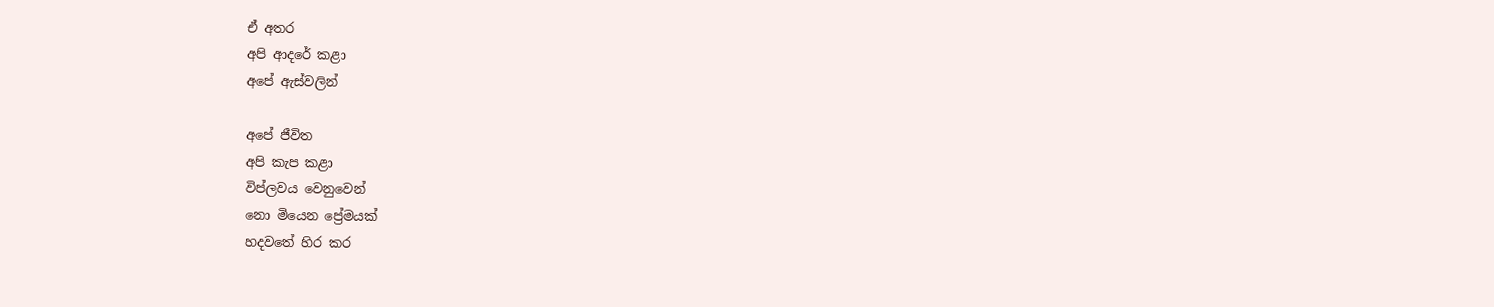ඒ අතර
අපි ආදරේ කළා
අපේ ඇස්වලින්

අපේ ජීවිත
අපි කැප කළා
විප්ලවය වෙනුවෙන්
නො මියෙන ප්‍රේමයක්
හදවතේ හිර කර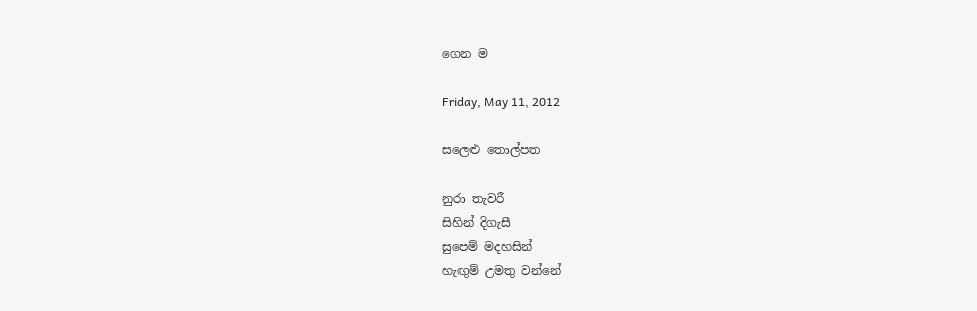ගෙන ම

Friday, May 11, 2012

සලෙළු තොල්පත

නුරා තැවරී
සිහින් දිගැසී
සුපෙම් මදහසින්
හැඟුම් උමතු වන්නේ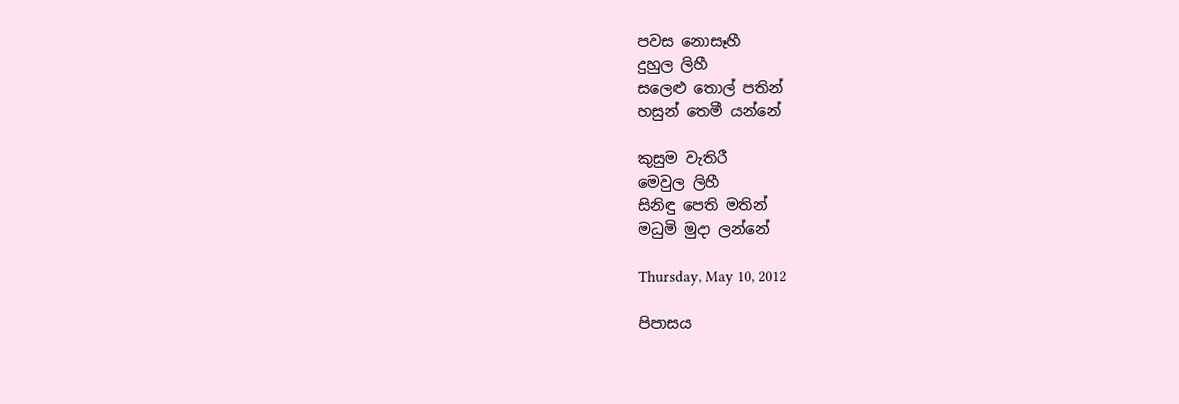පවස නොසෑහී
දුහුල ලිහී
සලෙළු තොල් පතින්
හසුන් තෙමී යන්නේ

කුසුම වැතිරී
මෙවුල ලිහී
සිනිඳු පෙති මතින්
මධුමි මුදා ලන්නේ

Thursday, May 10, 2012

පිපාසය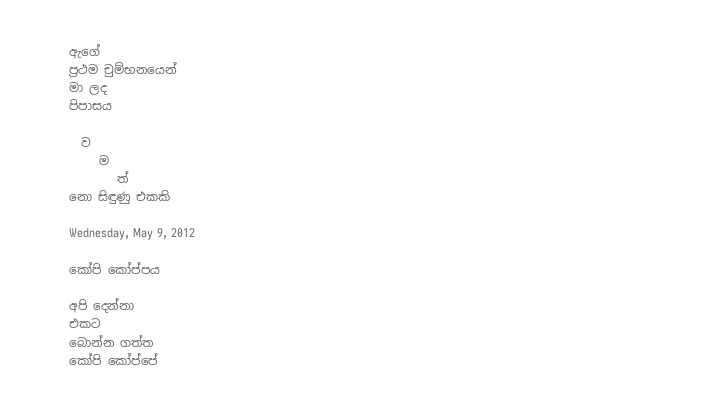ඇගේ
ප්‍රථම චුම්භනයෙන්
මා ලද
පිපාසය

  ව
     ම
        ත්
නො සිඳුණු එකකි

Wednesday, May 9, 2012

කෝපි කෝප්පය

අපි දෙන්නා
එකට
බොන්න ගත්ත
කෝපි කෝප්පේ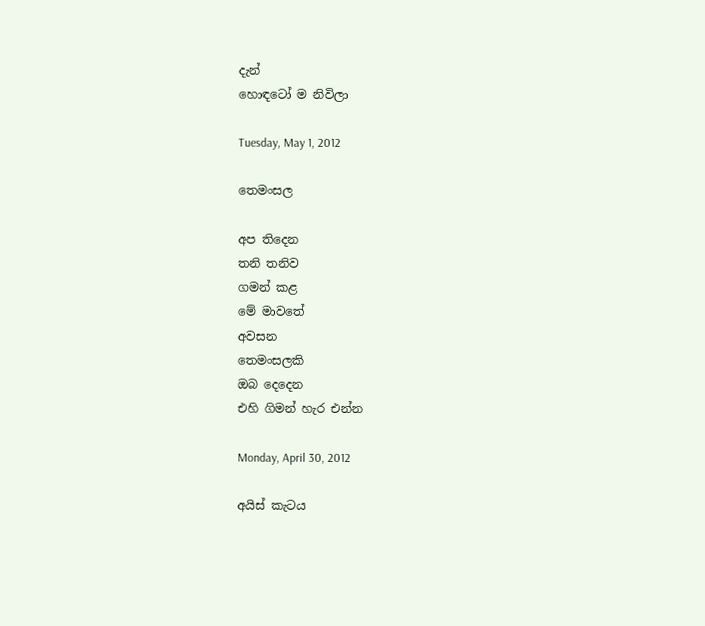දැන්
හොඳටෝ ම නිවිලා

Tuesday, May 1, 2012

තෙමංසල

අප තිදෙන
තනි තනිව
ගමන් කළ
මේ මාවතේ
අවසන
තෙමංසලකි
ඔබ දෙදෙන
එහි ගිමන් හැර එන්න

Monday, April 30, 2012

අයිස් කැටය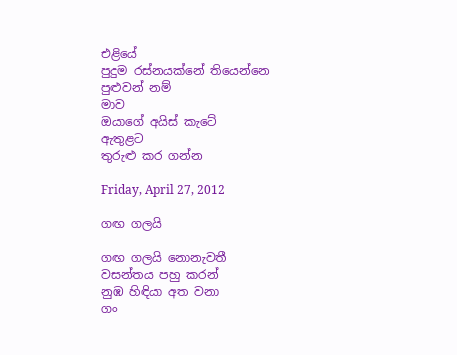එළියේ
පුදුම රස්නයක්නේ තියෙන්නෙ
පුළුවන් නම්
මාව
ඔයාගේ අයිස් කැටේ
ඇතුළට
තුරුළු කර ගන්න

Friday, April 27, 2012

ගඟ ගලයි

ගඟ ගලයි නොනැවතී
වසන්තය පහු කරන්
නුඹ හිඳියා අත වනා
ගං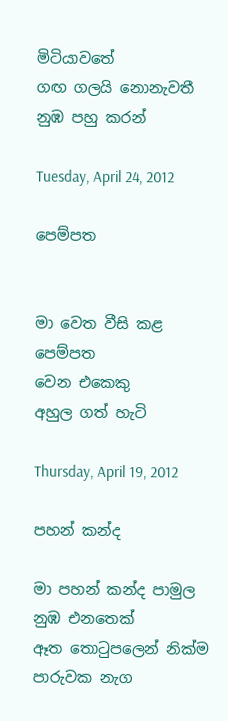මිටියාවතේ
ගඟ ගලයි නොනැවතී
නුඹ පහු කරන්

Tuesday, April 24, 2012

පෙම්පත


මා වෙත වීසි කළ
පෙම්පත
වෙන එකෙකු
අහුල ගත් හැටි

Thursday, April 19, 2012

පහන් කන්ද

මා පහන් කන්ද පාමුල
නුඹ එනතෙක්
ඈත තොටුපලෙන් නික්ම
පාරුවක නැග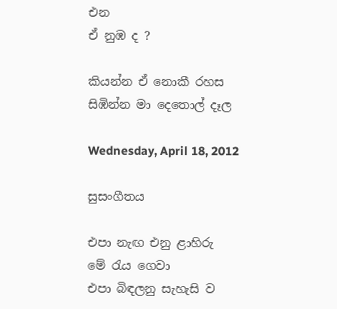එන
ඒ නුඹ ද ?

කියන්න ඒ නොකී රහස
සිඹින්න මා දෙතොල් දෑල

Wednesday, April 18, 2012

සුසංගීතය

එපා නැඟ එනු ළාහිරු
මේ රැය ගෙවා
එපා බිඳලනු සැහැසි ව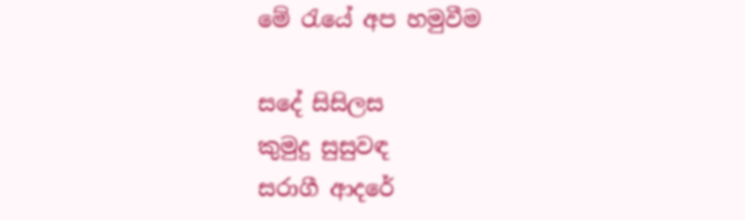මේ රැයේ අප හමුවීම

ස‍‍දේ සිසිලස
කුමුදු සුසුවඳ
සරාගී ආදරේ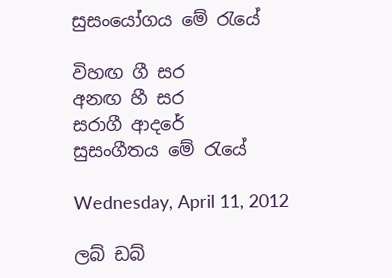සුසංයෝගය මේ රැයේ

විහඟ ගී සර
අනඟ හී සර
සරාගී ආදරේ
සුසංගීතය මේ රැයේ

Wednesday, April 11, 2012

ලබ් ඩබ්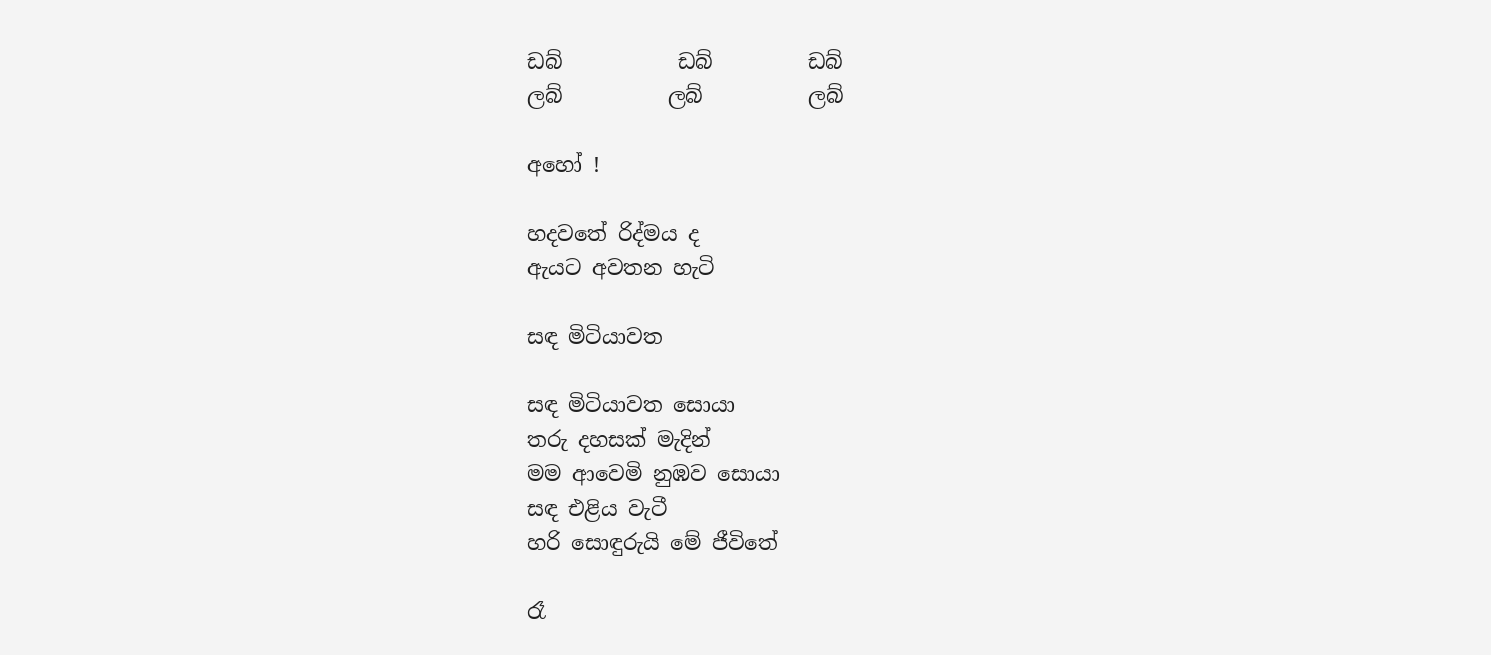ඩබ්           ඩබ්         ඩබ්
ලබ්          ලබ්          ලබ්

අහෝ !

හදවතේ රිද්මය ද
ඇයට අවතන හැටි

සඳ මිටියාවත

සඳ මිටියාවත සොයා
තරු දහසක් මැදින්
මම ආවෙමි නුඹව සොයා
සඳ එළිය වැටී
හරි සොඳුරුයි මේ ජීවිතේ

රෑ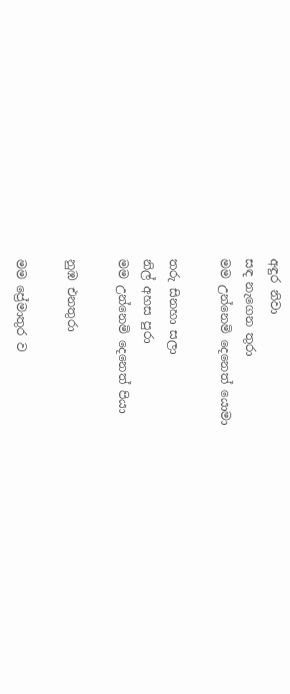අඳුර නිවා
සඳ නැ‍‍‍ගෙන තුරා
මම උන්නෙමි දෙනෙත් යොමා

තරු සිනහා සලා
නිල් අහස පුරා
මම උන්නෙමි දෙනෙත් පියා

නුඹ එනතුරා

මම ප්‍රේමාතුර ව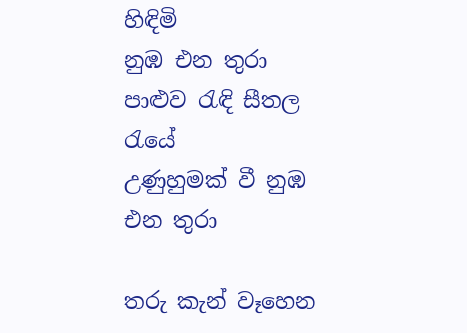හිඳිමි
නුඹ එන තුරා
පාළුව රැඳි සීතල රැයේ
උණුහුමක් වී නුඹ එන තුරා

තරු කැන් වෑහෙන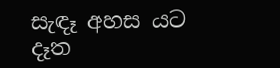සැඳෑ අහස යට
දෑත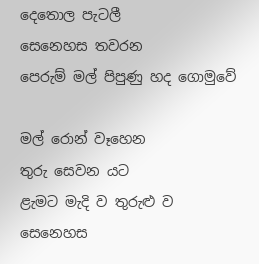දෙතොල පැටලී
සෙනෙහස තවරන
පෙරුම් මල් පිපුණු හද ගොමුවේ

මල් රොන් වෑහෙන
තුරු සෙවන යට
ළැමට මැදි ව තුරුළු ව
සෙනෙහස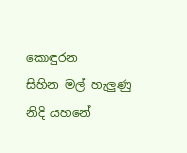කොඳුරන
සිහින මල් හැලුණු නිදි යහනේ